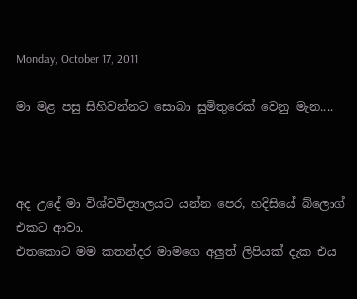Monday, October 17, 2011

මා මළ පසු සිහිවන්නට සොබා සුමිතුරෙක් වෙනු මැන....



අද උදේ මා විශ්වවිද්‍යාලයට යන්න පෙර, හදිසියේ බ්ලොග් එකට ආවා.
එතකොට මම කතන්දර මාමගෙ අලුත් ලිපියක් දැක එය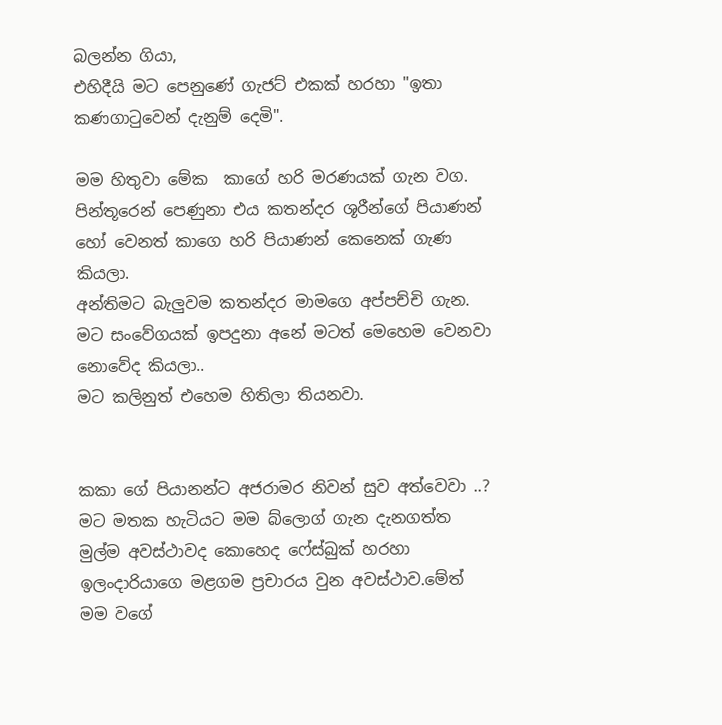බලන්න ගියා,
එහිදීයි මට පෙනුණේ ගැජට් එකක් හරහා "ඉතා කණගාටුවෙන් දැනුම් දෙමි".

මම හිතුවා මේක  කාගේ හරි මරණයක් ගැන වග.
පින්තූරෙන් පෙණුනා එය කතන්දර ශූරීන්ගේ පියාණන් හෝ වෙනත් කාගෙ හරි පියාණන් කෙනෙක් ගැණ කියලා.
අන්තිමට බැලුවම කතන්දර මාමගෙ අප්පච්චි ගැන.
මට සංවේගයක් ඉපදුනා අනේ මටත් මෙහෙම වෙනවා නොවේද කියලා..
මට කලිනුත් එහෙම හිතිලා තියනවා.


කකා ගේ පියානන්ට අජරාමර නිවන් සුව අත්වෙවා ..?
මට මතක හැටියට මම බ්ලොග් ගැන දැනගත්ත මුල්ම අවස්ථාවද කොහෙද ෆේස්බුක් හරහා ඉලංදාරියාගෙ මළගම ප්‍රචාරය වුන අවස්ථාව.මේත් මම වගේ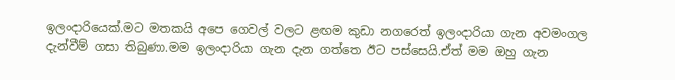ඉලංදාරියෙක්.මට මතකයි අපෙ ගෙවල් වලට ළඟම කුඩා නගරෙත් ඉලංදාරියා ගැන අවමංගල දැන්වීම් ගසා තිබුණා.මම ඉලංදාරියා ගැන දැන ගත්තෙ ඊට පස්සෙයි.ඒත් මම ඔහු ගැන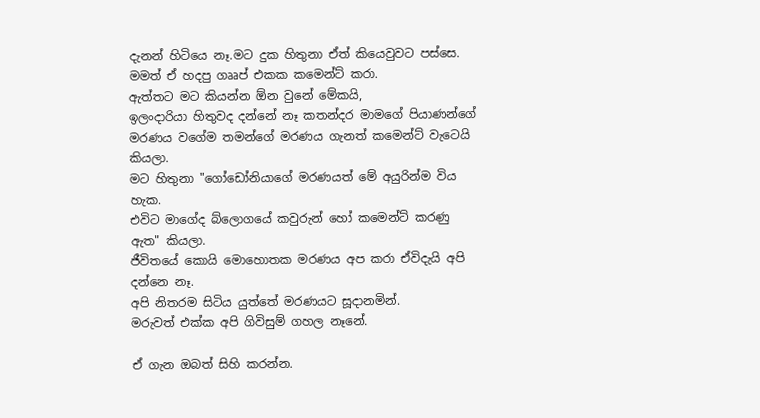දැනන් හිටියෙ නෑ.මට දුක හිතුනා ඒත් කියෙවුවට පස්සෙ. මමත් ඒ හදපු ගෲප් එකක කමෙන්ට් කරා.
ඇත්තට මට කියන්න ඕන වුනේ මේකයි,
ඉලංදාරියා හිතුවද දන්නේ නෑ කතන්දර මාමගේ පියාණන්ගේ මරණය වගේම තමන්ගේ මරණය ගැනත් කමෙන්ට් වැටෙයි කියලා.
මට හිතුනා "ගෝඩෝනියාගේ මරණයත් මේ අයුරින්ම විය හැක.
එවිට මාගේද බ්ලොගයේ කවුරුන් හෝ කමෙන්ට් කරණු ඇත" කියලා.
ජීවිතයේ කොයි මොහොතක මරණය අප කරා ඒවිදැයි අපි දන්නෙ නෑ.
අපි නිතරම සිටිය යුත්තේ මරණයට සූදානමින්.
මරුවත් එක්ක අපි ගිවිසුම් ගහල නෑනේ.

ඒ ගැන ඔබත් සිහි කරන්න.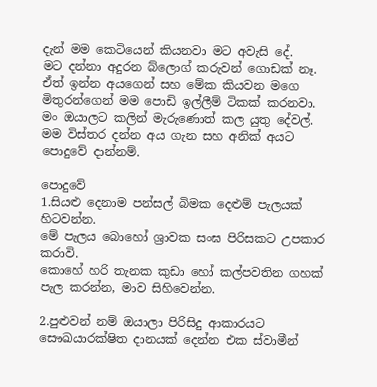දැන් මම කෙටියෙන් කියනවා මට අවැසි දේ.
මට දන්නා අදුරන බ්ලොග් කරුවන් ගොඩක් නෑ.
ඒත් ඉන්න අයගෙන් සහ මේක කියවන මගෙ මිතුරන්ගෙන් මම පොඩි ඉල්ලීම් ටිකක් කරනවා.
මං ඔයාලට කලින් මැරුණොත් කල යුතු දේවල්.
මම විස්තර දන්න අය ගැන සහ අනික් අයට පොදුවේ දාන්නම්.

පොදුවේ
1.සියළු දෙනාම පන්සල් බිමක දෙළුම් පැලයක් හිටවන්න.
මේ පැලය බොහෝ ශ්‍රාවක සංඝ පිරිසකට උපකාර කරාවි.
කොහේ හරි තැනක කුඩා හෝ කල්පවතින ගහක් පැල කරන්න, මාව සිහිවෙන්න.

2.පුළුවන් නම් ඔයාලා පිරිසිදු ආකාරයට සෞඛ‍යාරක්ෂිත දානයක් දෙන්න එක ස්වාමීන්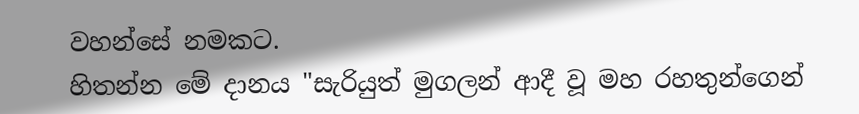වහන්සේ නමකට.
හිතන්න මේ දානය "සැරියුත් මුගලන් ආදී වූ මහ රහතුන්ගෙන්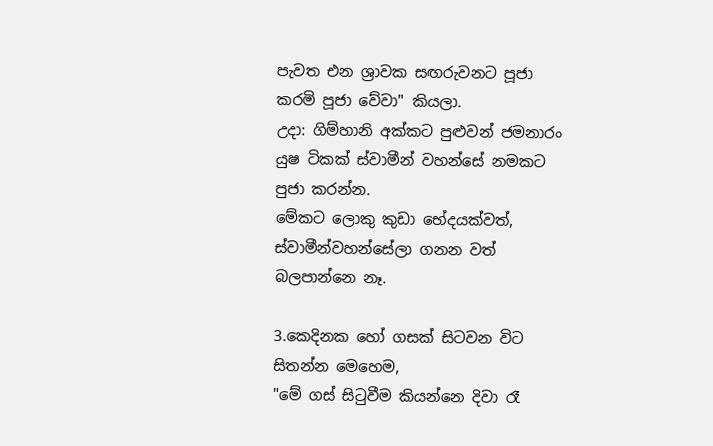පැවත එන ශ්‍රාවක සඟරුවනට පූජා කරමි පූජා වේවා" කියලා.
උදා: ගිම්හානි අක්කට පුළුවන් ජමනාරං යුෂ ටිකක් ස්වාමීන් වහන්සේ නමකට පුජා කරන්න.
මේකට ලොකු කුඩා භේදයක්වත්, ස්වාමීන්වහන්සේලා ගනන වත් බලපාන්නෙ නෑ.

3.කෙදිනක හෝ ගසක් සිටවන විට සිතන්න මෙහෙම,
"මේ ගස් සිටුවීම කියන්නෙ දිවා රෑ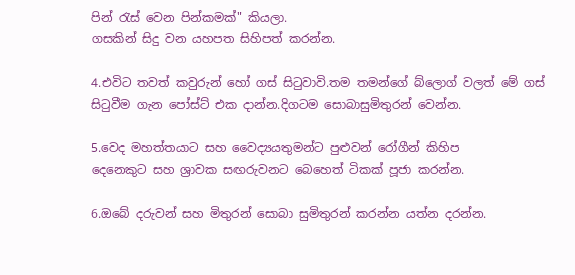පින් රැස් වෙන පින්කමක්" කියලා.
ගසකින් සිදු වන යහපත සිහිපත් කරන්න.

4.එවිට තවත් කවුරුන් හෝ ගස් සිටුවාවි.තම තමන්ගේ බ්ලොග් වලත් මේ ගස් සිටුවීම ගැන පෝස්ට් එක දාන්න.දිගටම සොබාසුමිතුරන් වෙන්න.

5.වෙද මහත්තයාට සහ වෛද්‍යයතුමන්ට පුළුවන් රෝගීන් කිහිප
දෙනෙකුට සහ ශ්‍රාවක සඟරුවනට බෙහෙත් ටිකක් පූජා කරන්න.

6.ඔබේ දරුවන් සහ මිතුරන් සොබා සුමිතුරන් කරන්න යත්න දරන්න.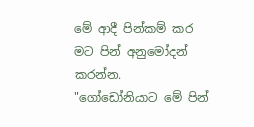මේ ආදී පින්කම් කර මට පින් අනුමෝදන් කරන්න.
"ගෝඩෝනියාට මේ පින්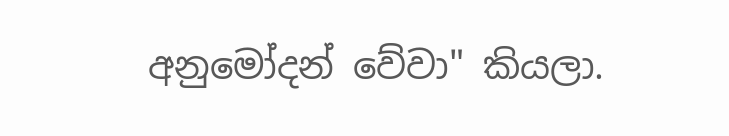අනුමෝදන් වේවා" කියලා.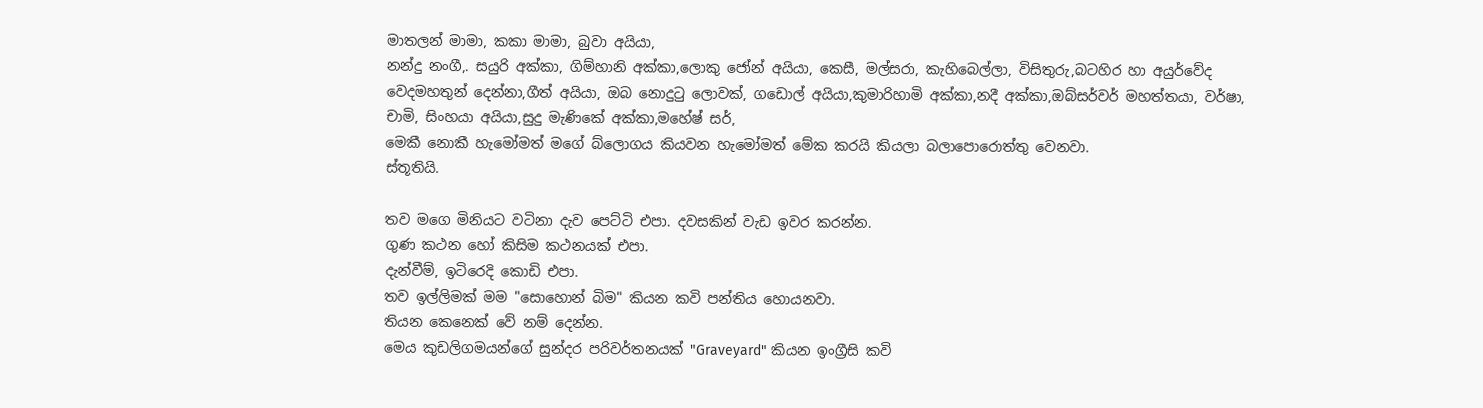මාතලන් මාමා, කකා මාමා, බුවා අයියා,
නන්දු නංගී,. සයුරි අක්කා, ගිම්හානි අක්කා,ලොකු ජෝන් අයියා, කෙසී, මල්සරා, කැහිබෙල්ලා, විසිතුරු,බටහිර හා අයුර්වේද වෙදමහතුන් දෙන්නා,ගීත් අයියා, ඔබ නොදුටු ලොවක්, ගඩොල් අයියා,කුමාරිහාමි අක්කා,නදී අක්කා,ඔබ්සර්වර් මහත්තයා, වර්ෂා, චාමි, සිංහයා අයියා,සුදු මැණිකේ අක්කා,මහේෂ් සර්,
මෙකී නොකී හැමෝමත් මගේ බ්ලොගය කියවන හැමෝමත් මේක කරයි කියලා බලාපොරොත්තු වෙනවා.
ස්තූතියි.

තව මගෙ මිනියට වටිනා දැව පෙට්ටි එපා. දවසකින් වැඩ ඉවර කරන්න.
ගුණ කථන හෝ කිසිම කථනයක් එපා.
දැන්වීම්, ඉටිරෙදි කොඩි එපා.
තව ඉල්ලිමක් මම "සොහොන් බිම" කියන කවි පන්තිය හොයනවා.
තියන කෙනෙක් වේ නම් දෙන්න.
මෙය කුඩලිගමයන්ගේ සුන්දර පරිවර්තනයක් "Graveyard" කියන ඉංග්‍රීසි කවි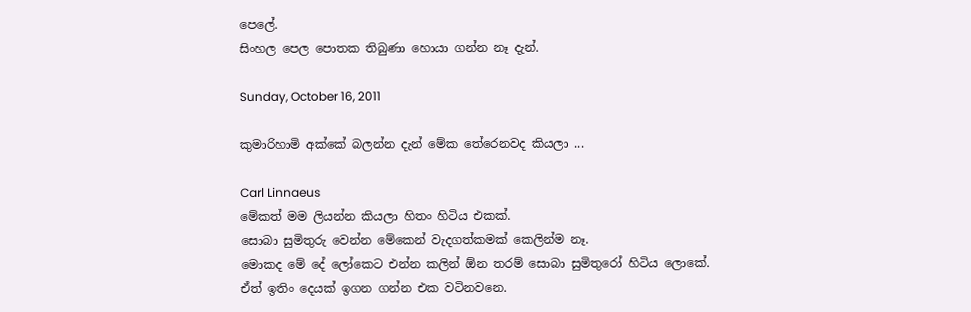පෙලේ.
සිංහල පෙල පොතක තිබුණා හොයා ගන්න නෑ දැන්.

Sunday, October 16, 2011

කුමාරිහාමි අක්කේ බලන්න දැන් මේක තේරෙනවද කියලා ...

Carl Linnaeus
මේකත් මම ලියන්න කියලා හිතං හිටිය එකක්.
සොබා සුමිතුරු වෙන්න මේකෙන් වැදගත්කමක් කෙලින්ම නෑ.
මොකද මේ දේ ලෝකෙට එන්න කලින් ඕන තරම් සොබා සුමිතුරෝ හිටිය ලොකේ.
ඒත් ඉතිං දෙයක් ඉගන ගන්න එක වටිනවනෙ.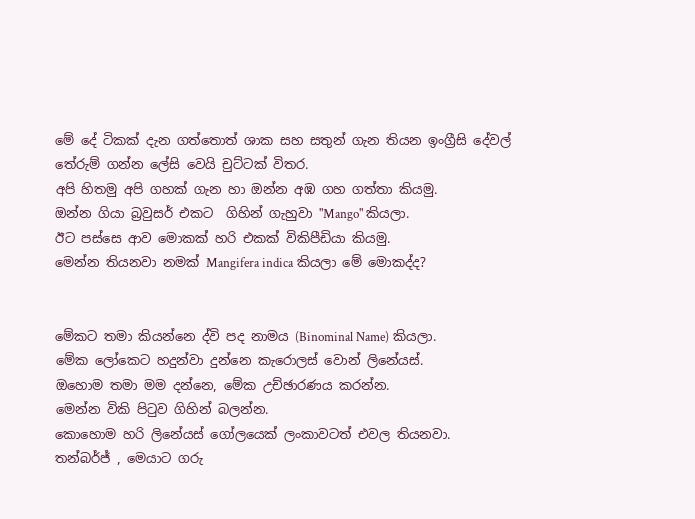මේ දේ ටිකක් දැන ගත්තොත් ශාක සහ සතුන් ගැන තියන ඉංග්‍රීසි දේවල් තේරුම් ගන්න ලේසි වෙයි චුට්ටක් විතර.
අපි හිතමු අපි ගහක් ගැන හා ඔන්න අඹ ගහ ගත්තා කියමු.
ඔන්න ගියා බ්‍රවුසර් එකට  ගිහින් ගැහුවා "Mango" කියලා.
ඊට පස්සෙ ආව මොකක් හරි එකක් විකිපීඩියා කියමු.
මෙන්න තියනවා නමක් Mangifera indica කියලා මේ මොකද්ද?


මේකට තමා කියන්නෙ ද්වි පද නාමය (Binominal Name) කියලා.
මේක ලෝකෙට හදුන්වා දුන්නෙ කැරොලස් වොන් ලිනේයස්.
ඔහොම තමා මම දන්නෙ, මේක උච්ඡාරණය කරන්න.
මෙන්න විකි පිටුව ගිහින් බලන්න.
කොහොම හරි ලිනේයස් ගෝලයෙක් ලංකාවටත් එවල තියනවා.
තන්බර්ජ් , මෙයාට ගරු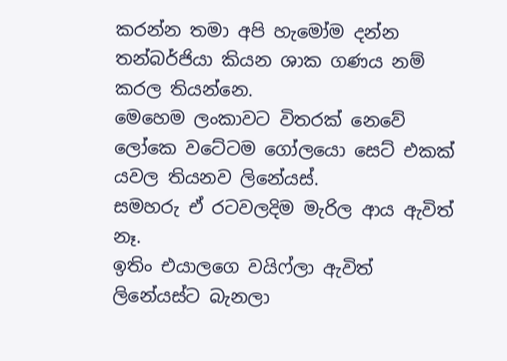කරන්න තමා අපි හැමෝම දන්න තන්බර්ජියා කියන ශාක ගණය නම් කරල තියන්නෙ.
මෙහෙම ලංකාවට විතරක් නෙවේ ලෝකෙ වටේටම ගෝලයො සෙට් එකක් යවල තියනව ලිනේයස්.
සමහරු ඒ රටවලදිම මැරිල ආය ඇවිත් නෑ.
ඉතිං එයාලගෙ වයිෆ්ලා ඇවිත් ලිනේයස්ට බැනලා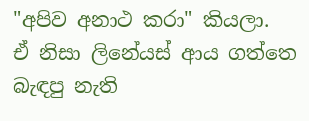"අපිව අනාථ කරා" කියලා.
ඒ නිසා ලිනේයස් ආය ගත්තෙ බැඳපු නැති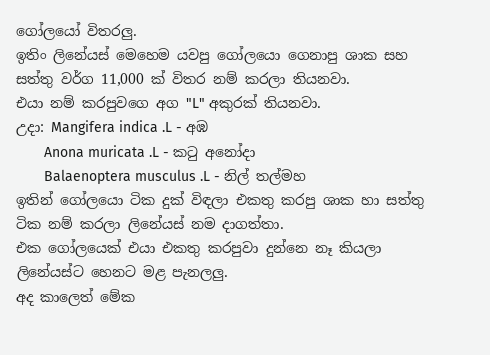ගෝලයෝ විතරලු.
ඉතිං ලිනේයස් මෙහෙම යවපු ගෝලයො ගෙනාපු ශාක සහ සත්තු වර්ග 11,000 ක් විතර නම් කරලා තියනවා.
එයා නම් කරපුවගෙ අග "L" අකුරක් තියනවා.
උදා: Mangifera indica .L - අඹ
       Anona muricata .L - කටු අනෝදා
       Balaenoptera musculus .L - නිල් තල්මහ
ඉතින් ගෝලයො ටික දුක් විඳලා එකතු කරපු ශාක හා සත්තු ටික නම් කරලා ලිනේයස් නම දාගත්තා.
එක ගෝලයෙක් එයා එකතු කරපුවා දුන්නෙ නෑ කියලා ලිනේයස්ට හෙනට මළ පැනලලු.
අද කාලෙත් මේක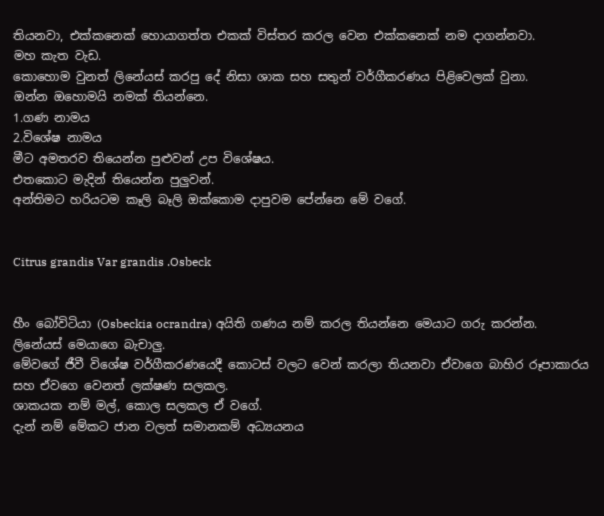තියනවා, එක්කනෙක් හොයාගත්ත එකක් විස්තර කරල වෙන එක්කනෙක් නම දාගන්නවා.
මහ කැත වැඩ.
කොහොම වුනත් ලිනේයස් කරපු දේ නිසා ශාක සහ සතුන් වර්ගීකරණය පිළිවෙලක් වුනා.
ඔන්න ඔහොමයි නමක් තියන්නෙ.
1.ගණ නාමය
2.විශේෂ නාමය
මීට අමතරව තියෙන්න පුළුවන් උප විශේෂය.
එතකොට මැදින් තියෙන්න පුලුවන්.
අන්තිමට හරියටම කෑලි බෑලි ඔක්කොම දාපුවම පේන්නෙ මේ වගේ.


Citrus grandis Var grandis .Osbeck


හීං බෝවිටියා (Osbeckia ocrandra) අයිති ගණය නම් කරල තියන්නෙ මෙයාට ගරු කරන්න.
ලිනේයස් මෙයාගෙ බැචාලු.
මේවගේ ජීවී විශේෂ වර්ගීකරණයෙදී කොටස් වලට වෙන් කරලා තියනවා ඒවාගෙ බාහිර රූපාකාරය සහ ඒවගෙ වෙනත් ලක්ෂණ සලකල.
ශාකයක නම් මල්, කොල සලකල ඒ වගේ.
දැන් නම් මේකට ජාන වලත් සමානකම් අධ්‍යයනය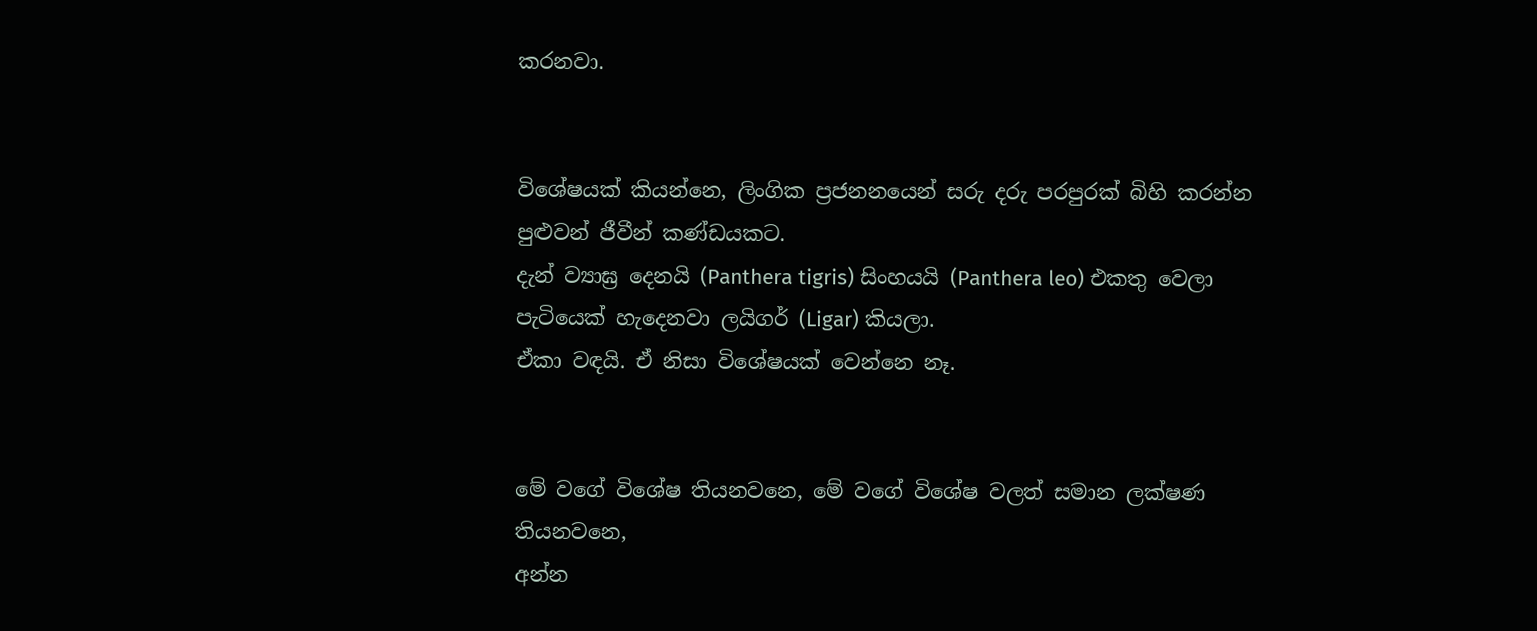කරනවා.


විශේෂයක් කියන්නෙ, ලිංගික ප්‍රජනනයෙන් සරු දරු පරපුරක් බිහි කරන්න පුළුවන් ජීවීන් කණ්ඩයකට.
දැන් ව්‍යාඝ්‍ර දෙනයි (Panthera tigris) සිංහයයි (Panthera leo) එකතු වෙලා පැටියෙක් හැදෙනවා ලයිගර් (Ligar) කියලා.
ඒකා වඳයි. ඒ නිසා විශේෂයක් වෙන්නෙ නෑ.


මේ වගේ විශේෂ තියනවනෙ, මේ වගේ විශේෂ වලත් සමාන ලක්ෂණ තියනවනෙ,
අන්න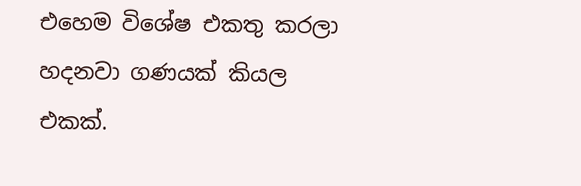එහෙම විශේෂ එකතු කරලා හදනවා ගණයක් කියල එකක්.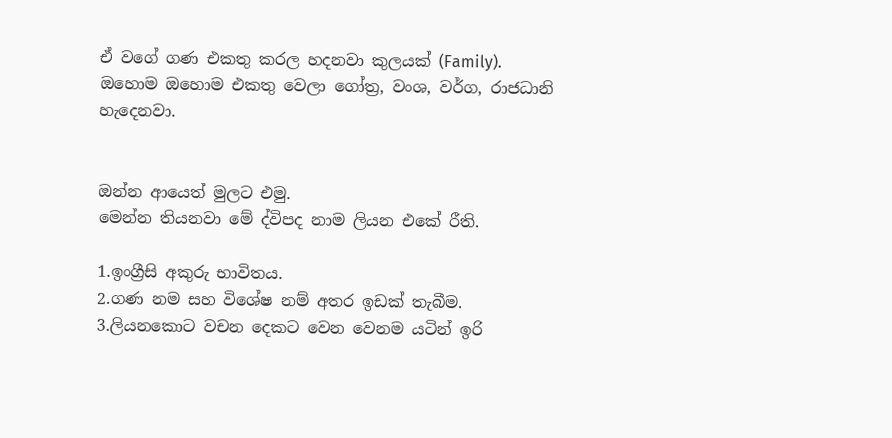ඒ වගේ ගණ එකතු කරල හදනවා කුලයක් (Family).
ඔහොම ඔහොම එකතු වෙලා ගෝත්‍ර, වංශ, වර්ග, රාජධානි හැදෙනවා.


ඔන්න ආයෙත් මුලට එමු.
මෙන්න තියනවා මේ ද්විපද නාම ලියන එකේ රීති.

1.ඉංග්‍රීසි අකුරු භාවිතය.
2.ගණ නම සහ විශේෂ නම් අතර ඉඩක් තැබීම.
3.ලියනකොට වචන දෙකට වෙන වෙනම යටින් ඉරි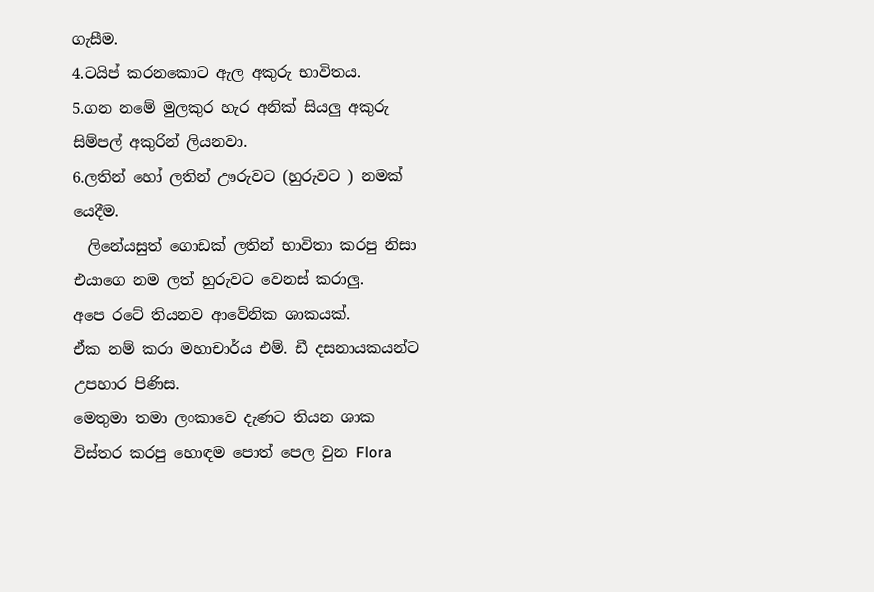ගැසීම.
4.ටයිප් කරනකොට ඇල අකුරු භාවිතය.
5.ගන නමේ මුලකුර හැර අනික් සියලු අකුරු සිම්පල් අකුරින් ලියනවා.
6.ලතින් හෝ ලතින් ඌරුවට (හුරුවට ) නමක් යෙදීම.
  ලිනේයසුත් ගොඩක් ලතින් භාවිතා කරපු නිසා එයාගෙ නම ලත් හුරුවට වෙනස් කරාලු.
අපෙ රටේ තියනව ආවේනික ශාකයක්.
ඒක නම් කරා මහාචාර්ය එම්. ඩී දසනායකයන්ට උපහාර පිණිස.
මෙතුමා තමා ලංකාවෙ දැණට තියන ශාක විස්තර කරපු හොඳම පොත් පෙල වුන Flora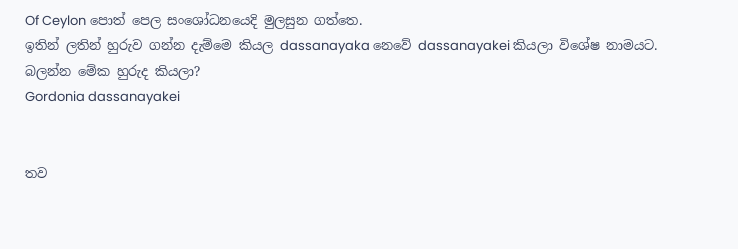Of Ceylon පොත් පෙල සංශෝධනයෙදි මුලසුන ගත්තෙ.
ඉතින් ලතින් හුරුව ගන්න දැම්මෙ කියල dassanayaka නෙවේ dassanayakei කියලා විශේෂ නාමයට.
බලන්න මේක හුරුද කියලා?
Gordonia dassanayakei


තව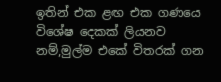ඉතින් එක ළඟ එක ගණයෙ විශේෂ දෙකක් ලියනව නම්,මුල්ම එකේ විතරක් ගන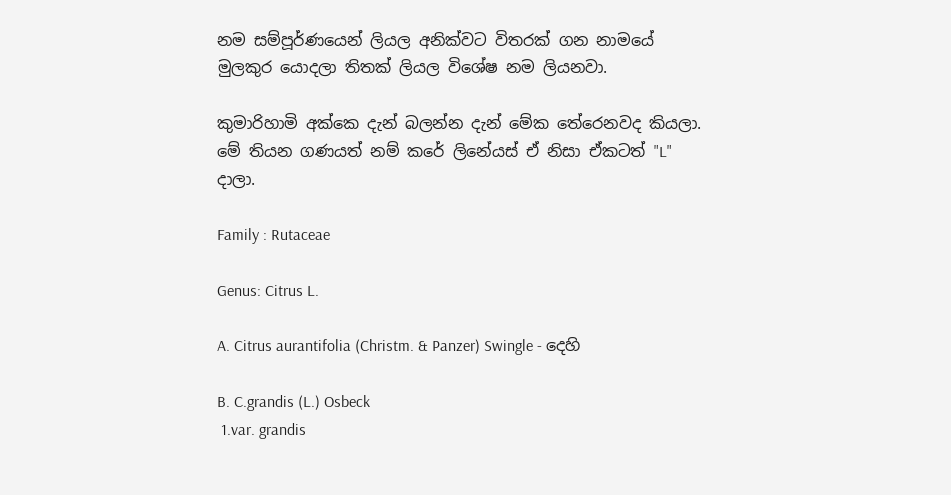නම සම්පූර්ණයෙන් ලියල අනික්වට විතරක් ගන නාමයේ මුලකුර යොදලා තිතක් ලියල විශේෂ නම ලියනවා.

කුමාරිහාමි අක්කෙ දැන් බලන්න දැන් මේක තේරෙනවද කියලා.
මේ තියන ගණයත් නම් කරේ ලිනේයස් ඒ නිසා ඒකටත් "L" දාලා.

Family : Rutaceae

Genus: Citrus L.

A. Citrus aurantifolia (Christm. & Panzer) Swingle - දෙහි

B. C.grandis (L.) Osbeck
 1.var. grandis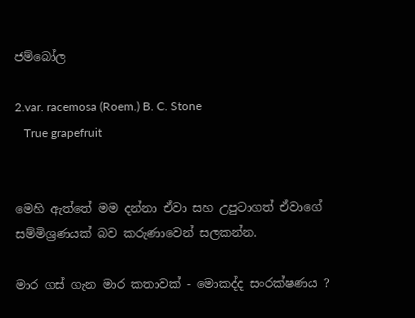ජම්බෝල

2.var. racemosa (Roem.) B. C. Stone
   True grapefruit


මෙහි ඇත්තේ මම දන්නා ඒවා සහ උපුටාගත් ඒවාගේ සම්මිශ්‍රණයක් බව කරුණාවෙන් සලකන්න.

මාර ගස් ගැන මාර කතාවක් - මොකද්ද සංරක්ෂණය ?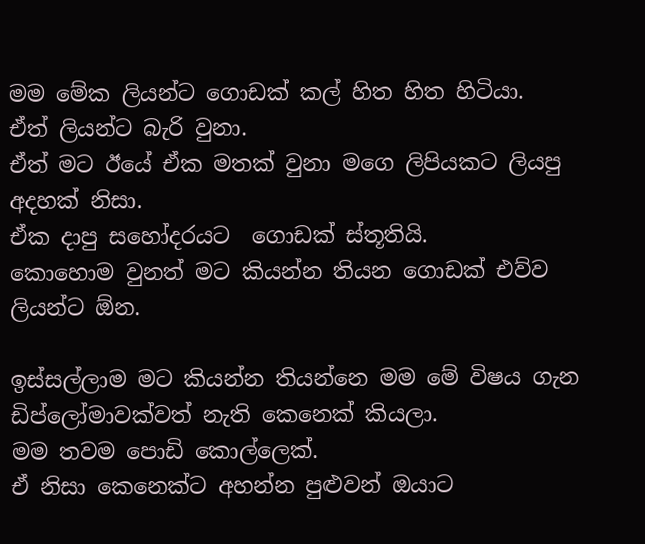මම මේක ලියන්ට ගොඩක් කල් හිත හිත හිටියා.
ඒත් ලියන්ට බැරි වුනා.
ඒත් මට ඊයේ ඒක මතක් වුනා මගෙ ලිපියකට ලියපු අදහක් නිසා.
ඒක දාපු සහෝදරයට  ගොඩක් ස්තූතියි.
කොහොම වුනත් මට කියන්න තියන ගොඩක් එව්ව ලියන්ට ඕන.

ඉස්සල්ලාම මට කියන්න තියන්නෙ මම මේ විෂය ගැන ඩිප්ලෝමාවක්වත් නැති කෙනෙක් කියලා.
මම තවම පොඩි කොල්ලෙක්.
ඒ නිසා කෙනෙක්ට අහන්න පුළුවන් ඔයාට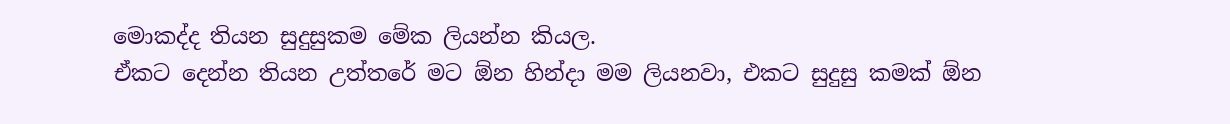මොකද්ද තියන සුදුසුකම මේක ලියන්න කියල.
ඒකට දෙන්න තියන උත්තරේ මට ඕන හින්දා මම ලියනවා, එකට සුදුසු කමක් ඕන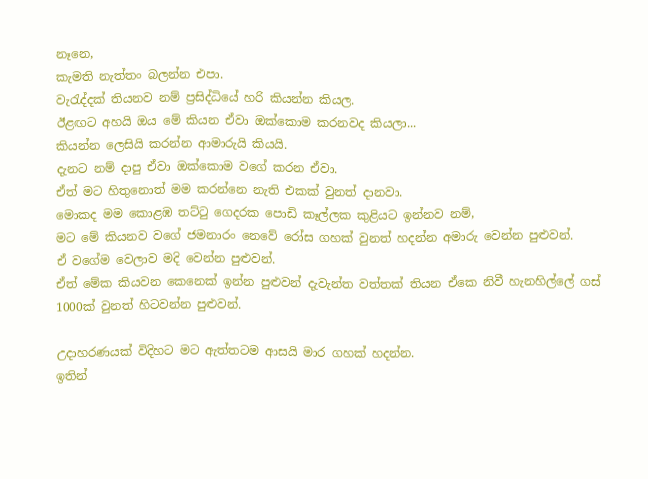නෑනෙ,
කැමති නැත්තං බලන්න එපා.
වැරැද්දක් තියනව නම් ප්‍රසිද්ධියේ හරි කියන්න කියල.
ඊළඟට අහයි ඔය මේ කියන ඒවා ඔක්කොම කරනවද කියලා...
කියන්න ලෙසියි කරන්න ආමාරුයි කියයි.
දැනට නම් දාපු ඒවා ඔක්කොම වගේ කරන ඒවා.
ඒත් මට හිතුනොත් මම කරන්නෙ නැති එකක් වුනත් දානවා.
මොකද මම කොළඹ තට්ටු ගෙදරක පොඩි කෑල්ලක කුළියට ඉන්නව නම්,
මට මේ කියනව වගේ ජමනාරං නෙවේ රෝස ගහක් වුනත් හදන්න අමාරු වෙන්න පුළුවන්.
ඒ වගේම වෙලාව මදි වෙන්න පුළුවන්.
ඒත් මේක කියවන කෙනෙක් ඉන්න පුළුවන් දැවැන්ත වත්තක් තියන ඒකෙ නිවී හැනහිල්ලේ ගස් 1000ක් වුනත් හිටවන්න පුළුවන්.

උදාහරණයක් විදිහට මට ඇත්තටම ආසයි මාර ගහක් හදන්න.
ඉතින්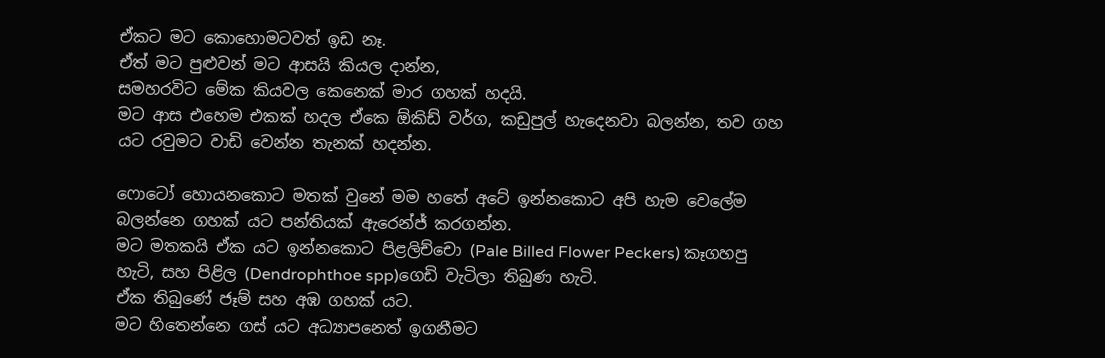ඒකට මට කොහොමටවත් ඉඩ නෑ.
ඒත් මට පුළුවන් මට ආසයි කියල දාන්න,
සමහරවිට මේක කියවල කෙනෙක් මාර ගහක් හදයි.
මට ආස එහෙම එකක් හදල ඒකෙ ඕකිඩ් වර්ග, කඩුපුල් හැදෙනවා බලන්න, තව ගහ යට රවුමට වාඩි වෙන්න තැනක් හදන්න.

ෆොටෝ හොයනකොට මතක් වුනේ මම හතේ අටේ ඉන්නකොට අපි හැම වෙලේම බලන්නෙ ගහක් යට පන්තියක් ඇරෙන්ජ් කරගන්න.
මට මතකයි ඒක යට ඉන්නකොට පිළලිච්චො (Pale Billed Flower Peckers) කෑගහපු හැටි, සහ පිළිල (Dendrophthoe spp)ගෙඩි වැටිලා තිබුණ හැටි.
ඒක තිබුණේ ජෑම් සහ අඹ ගහක් යට.
මට හිතෙන්නෙ ගස් යට අධ්‍යාපනෙත් ඉගනීමට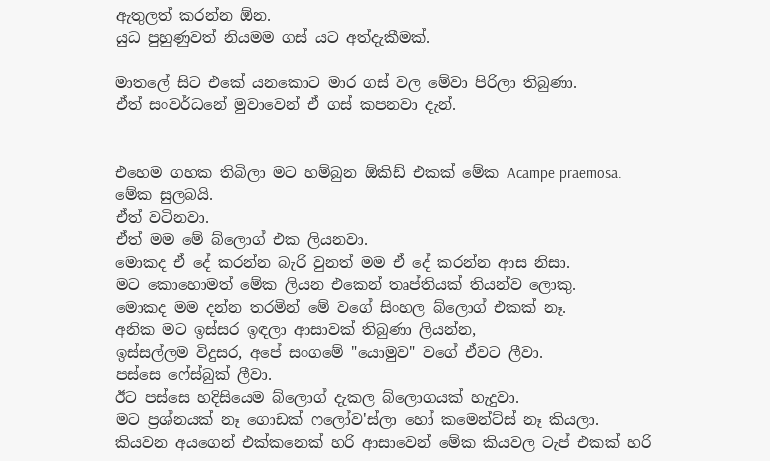ඇතුලත් කරන්න ඕන.
යුධ පුහුණුවත් නියමම ගස් යට අත්දැකීමක්.

මාතලේ සිට එකේ යනකොට මාර ගස් වල මේවා පිරිලා තිබුණා.
ඒත් සංවර්ධනේ මුවාවෙන් ඒ ගස් කපනවා දැන්.


එහෙම ගහක තිබිලා මට හම්බුන ඕකිඩ් එකක් මේක Acampe praemosa.
මේක සුලබයි.
ඒත් වටිනවා.
ඒත් මම මේ බ්ලොග් එක ලියනවා.
මොකද ඒ දේ කරන්න බැරි වුනත් මම ඒ දේ කරන්න ආස නිසා.
මට කොහොමත් මේක ලියන එකෙන් තෘප්තියක් තියන්ව ලොකු.
මොකද මම දන්න තරමින් මේ වගේ සිංහල බ්ලොග් එකක් නෑ.
අනික මට ඉස්සර ඉඳලා ආසාවක් තිබුණා ලියන්න,
ඉස්සල්ලම විදුසර, අපේ සංගමේ "යොමුව" වගේ ඒවට ලීවා.
පස්සෙ ෆේස්බුක් ලීවා.
ඊට පස්සෙ හදිසියෙම බ්ලොග් දැකල බ්ලොගයක් හැදුවා.
මට ප්‍රශ්නයක් නෑ ගොඩක් ෆලෝව'ස්ලා හෝ කමෙන්ට්ස් නෑ කියලා.
කියවන අයගෙන් එක්කනෙක් හරි ආසාවෙන් මේක කියවල ටැප් එකක් හරි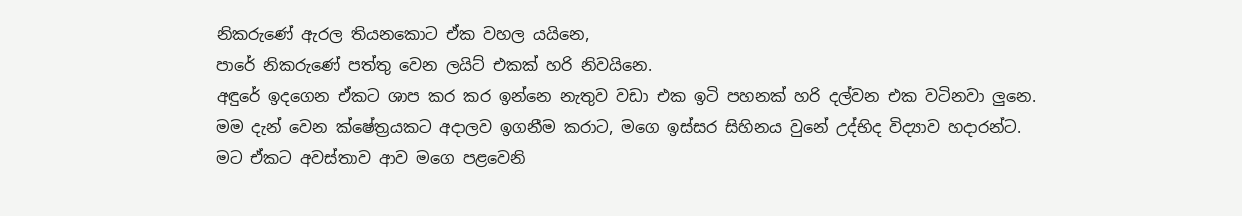නිකරුණේ ඇරල තියනකොට ඒක වහල යයිනෙ,
පාරේ නිකරුණේ පත්තු වෙන ලයිට් එකක් හරි නිවයිනෙ.
අඳුරේ ඉදගෙන ඒකට ශාප කර කර ඉන්නෙ නැතුව වඩා එක ඉටි පහනක් හරි දල්වන එක වටිනවා ලුනෙ.
මම දැන් වෙන ක්ෂේත්‍රයකට අදාලව ඉගනීම කරාට, මගෙ ඉස්සර සිහිනය වුනේ උද්භිද විද්‍යාව හදාරන්ට.
මට ඒකට අවස්තාව ආව මගෙ පළවෙනි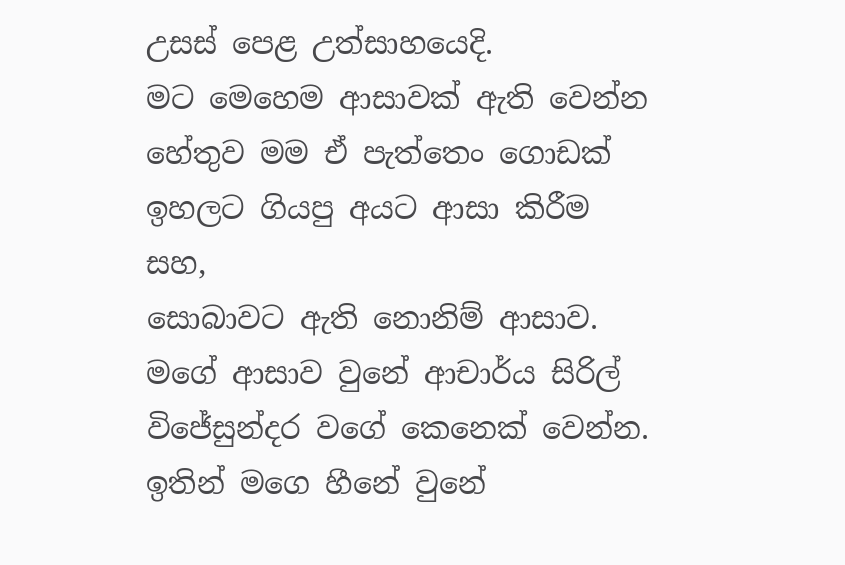උසස් පෙළ උත්සාහයෙදි.
මට මෙහෙම ආසාවක් ඇති වෙන්න හේතුව මම ඒ පැත්තෙං ගොඩක් ඉහලට ගියපු අයට ආසා කිරීම සහ,
සොබාවට ඇති නොනිම් ආසාව.
මගේ ආසාව වුනේ ආචාර්ය සිරිල් විජේසුන්දර වගේ කෙනෙක් වෙන්න.
ඉතින් මගෙ හීනේ වුනේ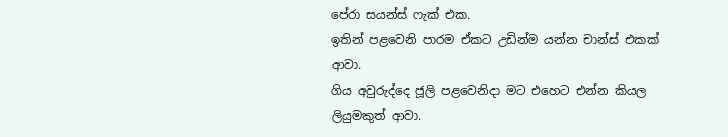පේරා සයන්ස් ෆැක් එක.
ඉතින් පළවෙනි පාරම ඒකට උඩින්ම යන්න චාන්ස් එකක් ආවා.
ගිය අවුරුද්දෙ ජූලි පළවෙනිදා මට එහෙට එන්න කියල ලියුමකුත් ආවා.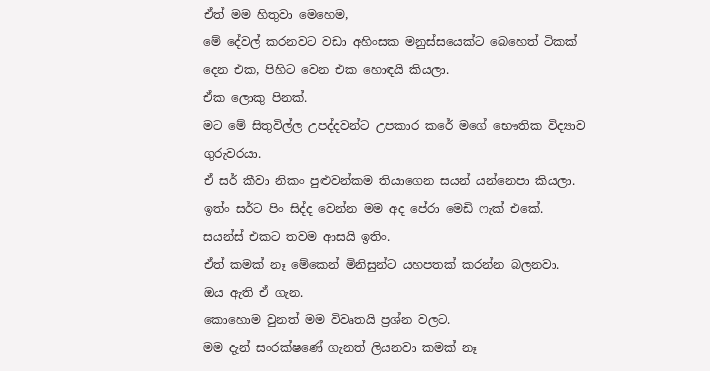ඒත් මම හිතුවා මෙහෙම,
මේ දේවල් කරනවට වඩා අහිංසක මනුස්සයෙක්ට බෙහෙත් ටිකක් දෙන එක, පිහිට වෙන එක හොඳයි කියලා.
ඒක ලොකු පිනක්.
මට මේ සිතුවිල්ල උපද්දවන්ට උපකාර කරේ මගේ භෞතික විද්‍යාව ගුරුවරයා.
ඒ සර් කීවා නිකං පුළුවන්කම තියාගෙන සයන් යන්නෙපා කියලා.
ඉත්ං සර්ට පිං සිද්ද වෙන්න මම අද පේරා මෙඩි ෆැක් එකේ.
සයන්ස් එකට තවම ආසයි ඉතිං.
ඒත් කමක් නෑ මේකෙන් මිනිසුන්ට යහපතක් කරන්න බලනවා.
ඔය ඇති ඒ ගැන.
කොහොම වුනත් මම විවෘතයි ප්‍රශ්න වලට.
මම දැන් සංරක්ෂණේ ගැනත් ලියනවා කමක් නෑ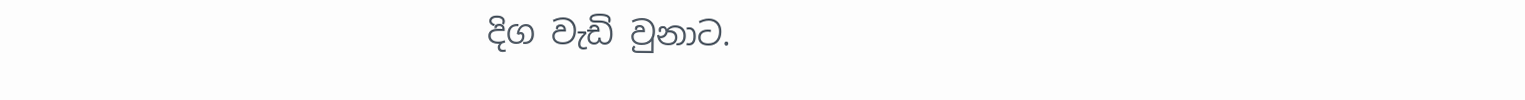දිග වැඩි වුනාට.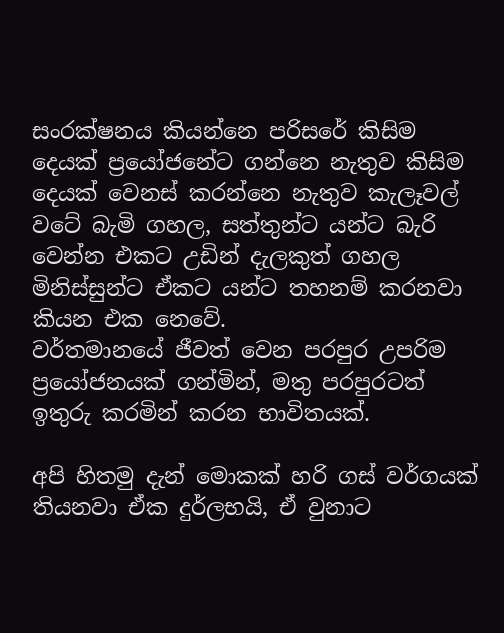සංරක්ෂනය කියන්නෙ පරිසරේ කිසිම දෙයක් ප්‍රයෝජනේට ගන්නෙ නැතුව කිසිම දෙයක් වෙනස් කරන්නෙ නැතුව කැලෑවල් වටේ බැමි ගහල, සත්තුන්ට යන්ට බැරි වෙන්න එකට උඩින් දැලකුත් ගහල මිනිස්සුන්ට ඒකට යන්ට තහනම් කරනවා කියන එක නෙවේ.
වර්තමානයේ ජීවත් වෙන පරපුර උපරිම ප්‍රයෝජනයක් ගන්මින්, මතු පරපුරටත් ඉතුරු කරමින් කරන භාවිතයක්.

අපි හිතමු දැන් මොකක් හරි ගස් වර්ගයක් තියනවා ඒක දුර්ලභයි, ඒ වුනාට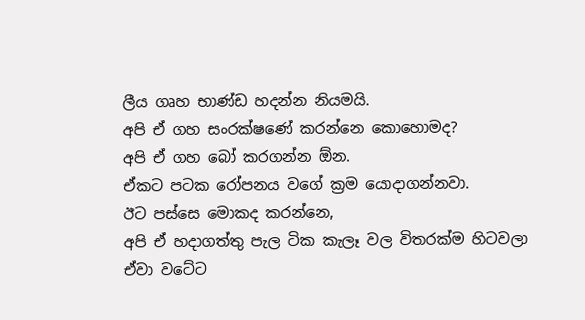ලීය ගෘහ භාණ්ඩ හදන්න නියමයි.
අපි ඒ ගහ සංරක්ෂණේ කරන්නෙ කොහොමද?
අපි ඒ ගහ බෝ කරගන්න ඕන.
ඒකට පටක රෝපනය වගේ ක්‍රම යොදාගන්නවා.
ඊට පස්සෙ මොකද කරන්නෙ,
අපි ඒ හදාගත්තු පැල ටික කැලෑ වල විතරක්ම හිටවලා ඒවා වටේට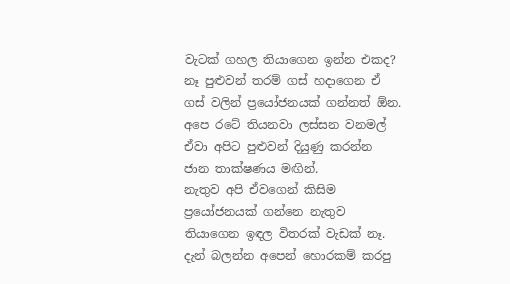වැටක් ගහල තියාගෙන ඉන්න එකද?
නෑ පුළුවන් තරම් ගස් හදාගෙන ඒ ගස් වලින් ප්‍රයෝජනයක් ගන්නත් ඕන.
අපෙ රටේ තියනවා ලස්සන වනමල් ඒවා අපිට පුළුවන් දියුණු කරන්න ජාන තාක්ෂණය මඟින්.
නැතුව අපි ඒවගෙන් කිසිම ප්‍රයෝජනයක් ගන්නෙ නැතුව තියාගෙන ඉඳල විතරක් වැඩක් නෑ.
දැන් බලන්න අපෙන් හොරකම් කරපු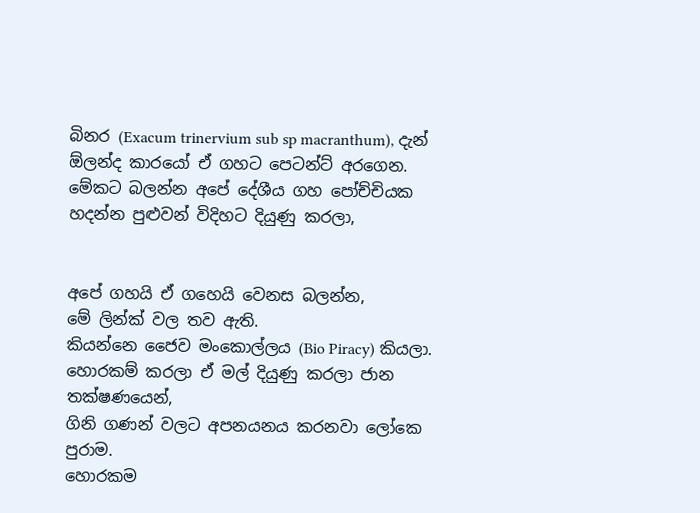බිනර (Exacum trinervium sub sp macranthum), දැන් ඕලන්ද කාරයෝ ඒ ගහට පෙටන්ට් අරගෙන.
මේකට බලන්න අපේ දේශීය ගහ පෝච්චියක හදන්න පුළුවන් විදිහට දියුණු කරලා,


අපේ ගහයි ඒ ගහෙයි වෙනස බලන්න,
මේ ලින්ක් වල තව ඇති.
කියන්නෙ ජෛව මංකොල්ලය (Bio Piracy) කියලා.
හොරකම් කරලා ඒ මල් දියුණු කරලා ජාන තක්ෂණයෙන්,
ගිනි ගණන් වලට අපනයනය කරනවා ලෝකෙ පුරාම.
හොරකම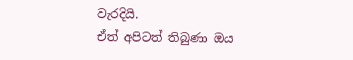වැරදියි.
ඒත් අපිටත් තිබුණා ඔය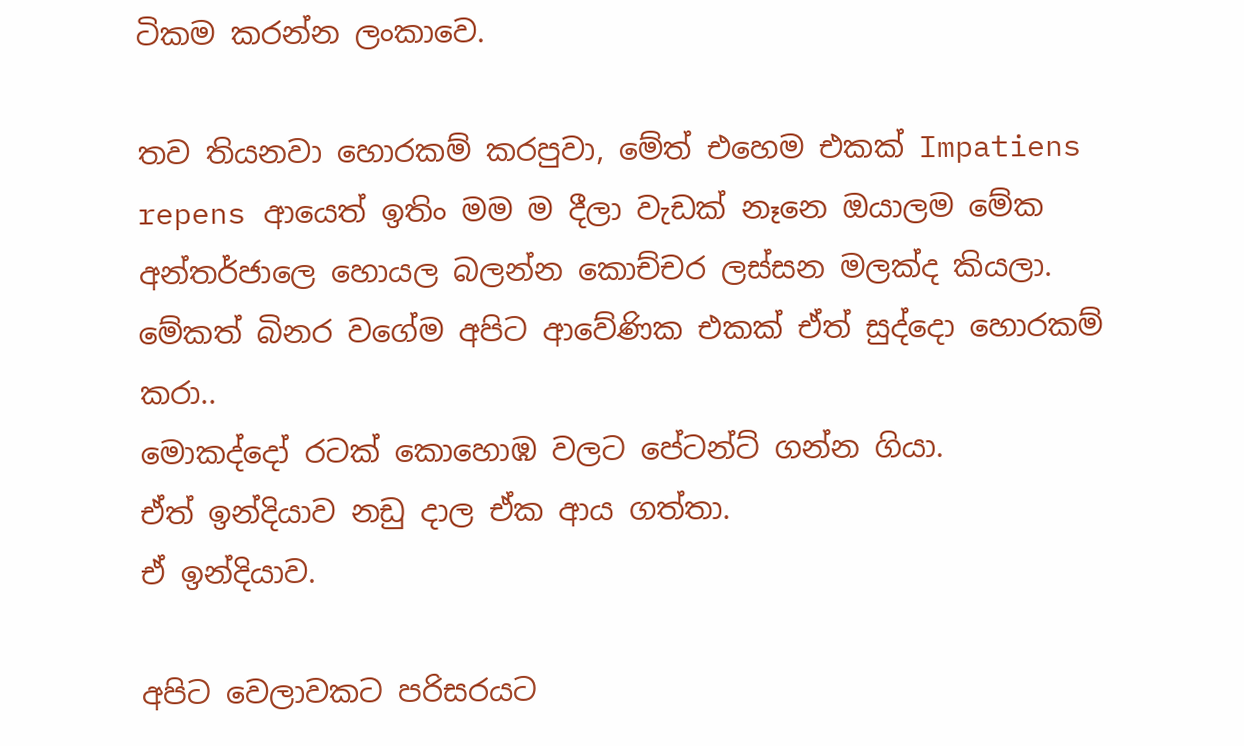ටිකම කරන්න ලංකාවෙ.

තව තියනවා හොරකම් කරපුවා, මේත් එහෙම එකක් Impatiens repens ආයෙත් ඉතිං මම ම දීලා වැඩක් නෑනෙ ඔයාලම මේක අන්තර්ජාලෙ හොයල බලන්න කොච්චර ලස්සන මලක්ද කියලා.
මේකත් බිනර වගේම අපිට ආවේණික එකක් ඒත් සුද්දො හොරකම් කරා..
මොකද්දෝ රටක් කොහොඹ වලට පේටන්ට් ගන්න ගියා.
ඒත් ඉන්දියාව නඩු දාල ඒක ආය ගත්තා.
ඒ ඉන්දියාව.

අපිට වෙලාවකට පරිසරයට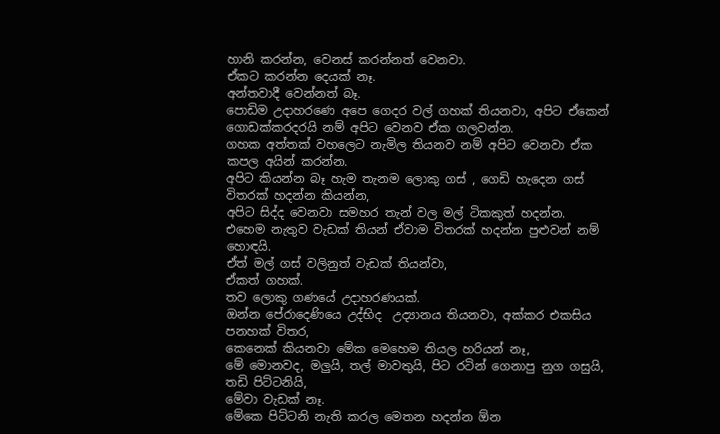හානි කරන්න, වෙනස් කරන්නත් වෙනවා.
ඒකට කරන්න දෙයක් නෑ.
අන්තවාදී වෙන්නත් බෑ.
පොඩිම උදාහරණෙ අපෙ ගෙදර වල් ගහක් තියනවා, අපිට ඒකෙන් ගොඩක්කරදරයි නම් අපිට වෙනව ඒක ගලවන්න.
ගහක අත්තක් වහලෙට නැමිල තියනව නම් අපිට වෙනවා ඒක කපල අයින් කරන්න.
අපිට කියන්න බෑ හැම තැනම ලොකු ගස් , ගෙඩි හැදෙන ගස් විතරක් හදන්න කියන්න,
අපිට සිද්ද වෙනවා සමහර තැන් වල මල් ටිකකුත් හදන්න.
එහෙම නැතුව වැඩක් තියන් ඒවාම විතරක් හදන්න පුළුවන් නම් හොඳයි.
ඒත් මල් ගස් වලිනුත් වැඩක් තියන්වා,
ඒකත් ගහක්.
තව ලොකු ගණයේ උදාහරණයක්.
ඔන්න පේරාදෙණියෙ උද්භිද  උද්‍යානය තියනවා, අක්කර එකසිය පනහක් විතර,
කෙනෙක් කියනවා මේක මෙහෙම තියල හරියන් නෑ,
මේ මොනවද, මලුයි, තල් මාවතුයි, පිට රටින් ගෙනාපු නුග ගසුයි, තඩි පිට්ටනියි,
මේවා වැඩක් නෑ.
මේකෙ පිට්ටනි නැති කරල මෙතන හදන්න ඕන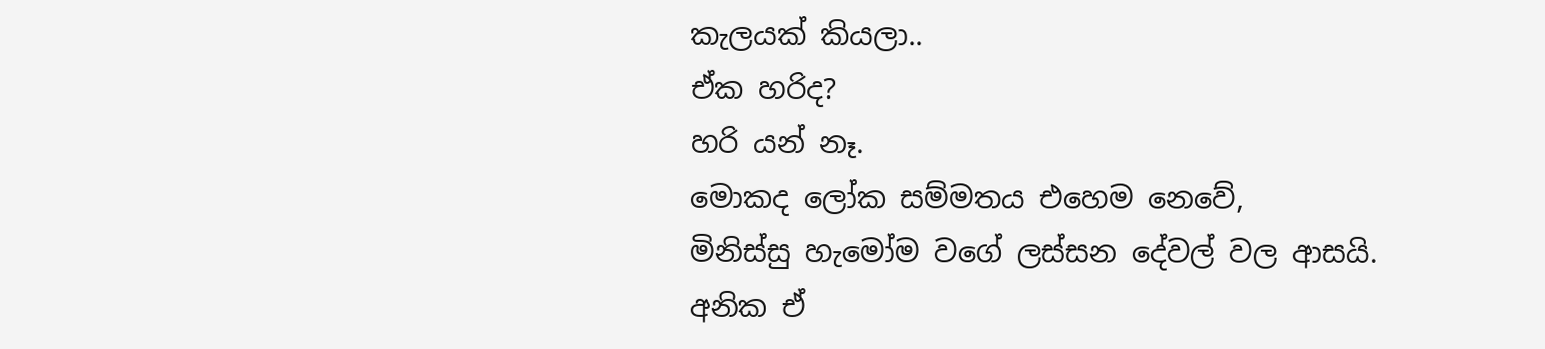කැලයක් කියලා..
ඒක හරිද?
හරි යන් නෑ.
මොකද ලෝක සම්මතය එහෙම නෙවේ,
මිනිස්සු හැමෝම වගේ ලස්සන දේවල් වල ආසයි.
අනික ඒ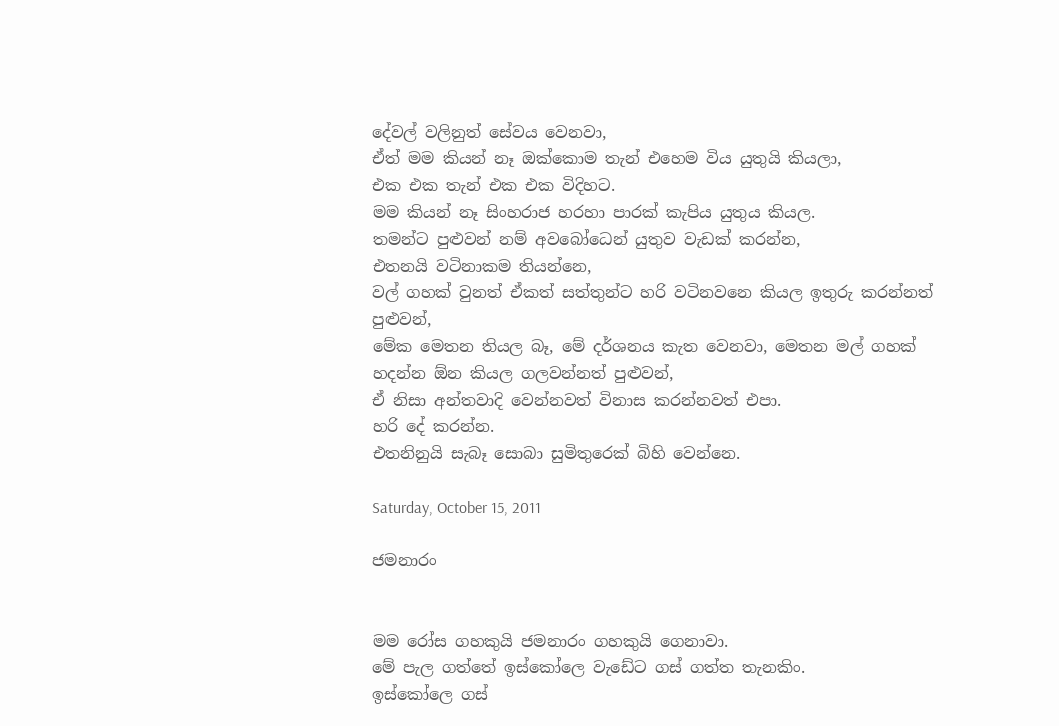දේවල් වලිනුත් සේවය වෙනවා,
ඒත් මම කියන් නෑ ඔක්කොම තැන් එහෙම විය යුතුයි කියලා,
එක එක තැන් එක එක විදිහට.
මම කියන් නෑ සිංහරාජ හරහා පාරක් කැපිය යුතුය කියල.
තමන්ට පුළුවන් නම් අවබෝධෙන් යුතුව වැඩක් කරන්න,
එතනයි වටිනාකම තියන්නෙ,
වල් ගහක් වුනත් ඒකත් සත්තුන්ට හරි වටිනවනෙ කියල ඉතුරු කරන්නත් පුළුවන්,
මේක මෙතන තියල බෑ, මේ දර්ශනය කැත වෙනවා, මෙතන මල් ගහක් හදන්න ඕන කියල ගලවන්නත් පුළුවන්,
ඒ නිසා අන්තවාදි වෙන්නවත් විනාස කරන්නවත් එපා.
හරි දේ කරන්න.
එතනිනුයි සැබෑ සොබා සුමිතුරෙක් බිහි වෙන්නෙ.

Saturday, October 15, 2011

ජමනාරං


මම රෝස ගහකුයි ජමනාරං ගහකුයි ගෙනාවා.
මේ පැල ගත්තේ ඉස්කෝලෙ වැඩේට ගස් ගත්ත තැනකිං.
ඉස්කෝලෙ ගස්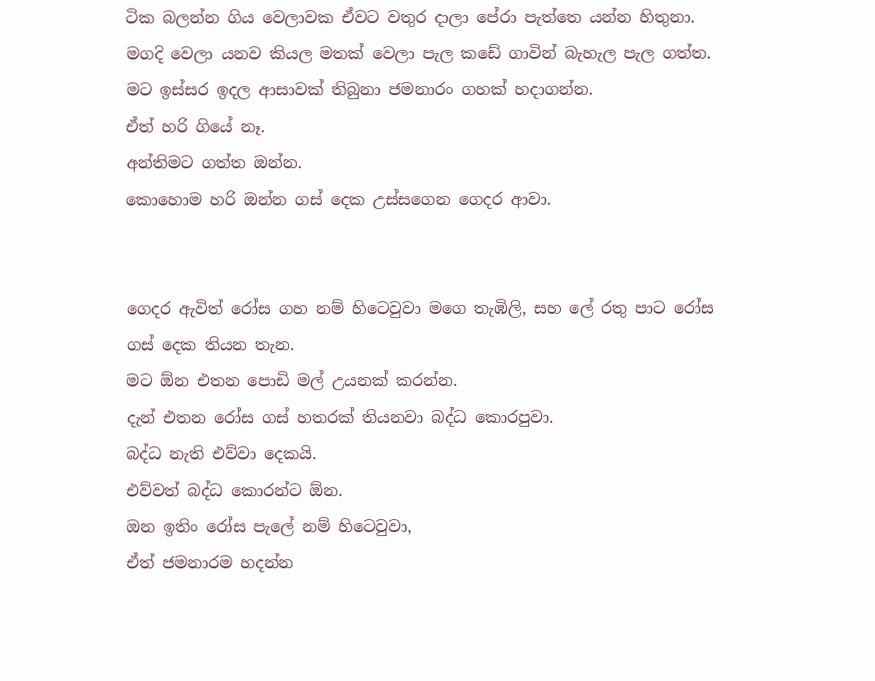ටික බලන්න ගිය වෙලාවක ඒවට වතුර දාලා පේරා පැත්තෙ යන්න හිතුනා.
මගදි වෙලා යනව කියල මතක් වෙලා පැල කඩේ ගාවින් බැහැල පැල ගත්ත.
මට ඉස්සර ඉදල ආසාවක් තිබුනා ජමනාරං ගහක් හදාගන්න.
ඒත් හරි ගියේ නෑ.
අන්තිමට ගත්ත ඔන්න.
කොහොම හරි ඔන්න ගස් දෙක උස්සගෙන ගෙදර ආවා.


ගෙදර ඇවිත් රෝස ගහ නම් හිටෙවුවා මගෙ තැඹිලි, සහ ලේ රතු පාට රෝස ගස් දෙක තියන තැන.
මට ඕන එතන පොඩි මල් උයනක් කරන්න.
දැන් එතන රෝස ගස් හතරක් තියනවා බද්ධ කොරපුවා.
බද්ධ නැති එව්වා දෙකයි.
එව්වත් බද්ධ කොරන්ට ඕන.
ඔන ඉතිං රෝස පැලේ නම් හිටෙවුවා,
ඒත් ජමනාරම හදන්න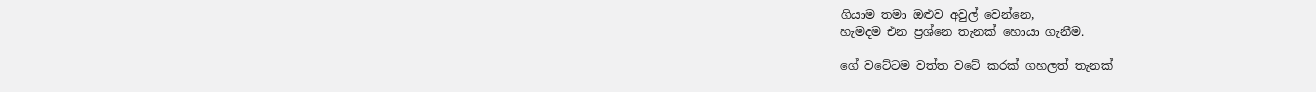ගියාම තමා ඔළුව අවුල් වෙන්නෙ,
හැමදම එන ප්‍රශ්නෙ තැනක් හොයා ගැනීම.

ගේ වටේටම වත්ත වටේ කරක් ගහලත් තැනක්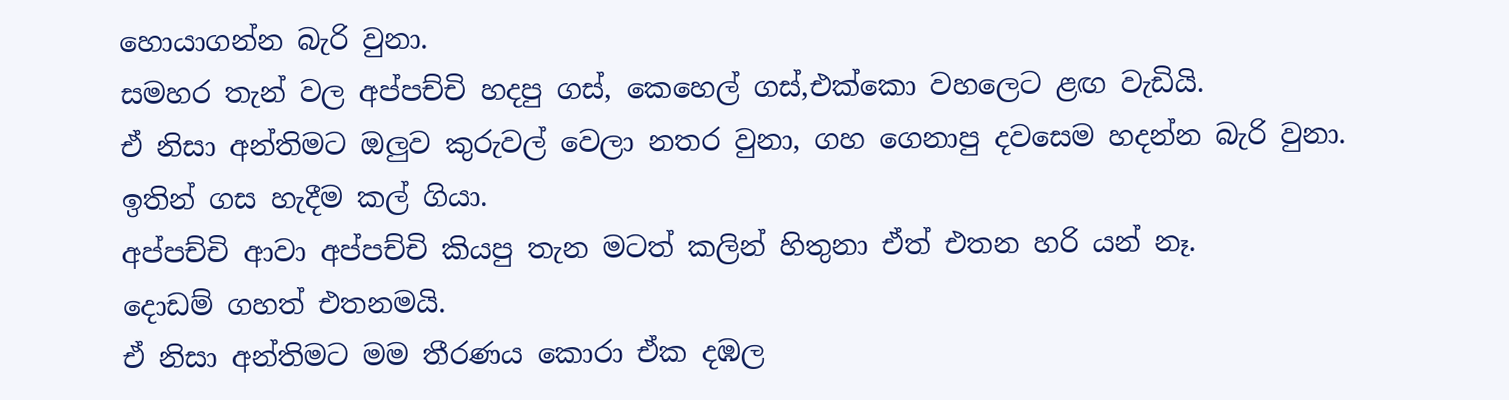හොයාගන්න බැරි වුනා.
සමහර තැන් වල අප්පච්චි හදපු ගස්, කෙහෙල් ගස්,එක්කො වහලෙට ළඟ වැඩියි.
ඒ නිසා අන්තිමට ඔලුව කුරුවල් වෙලා නතර වුනා, ගහ ගෙනාපු දවසෙම හදන්න බැරි වුනා.
ඉතින් ගස හැදීම කල් ගියා.
අප්පච්චි ආවා අප්පච්චි කියපු තැන මටත් කලින් හිතුනා ඒත් එතන හරි යන් නෑ.
දොඩම් ගහත් එතනමයි.
ඒ නිසා අන්තිමට මම තීරණය කොරා ඒක දඹල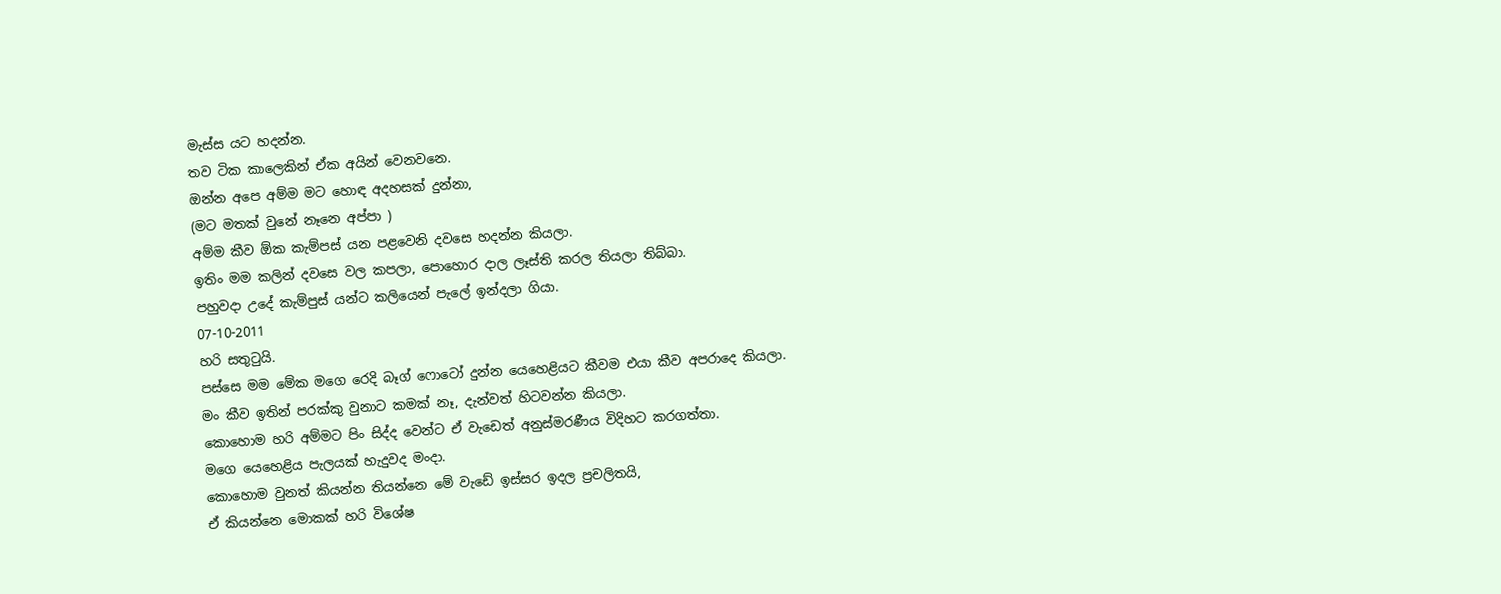මැස්ස යට හදන්න.
තව ටික කාලෙකින් ඒක අයින් වෙනවනෙ.
ඔන්න අපෙ අම්ම මට හොඳ අදහසක් දුන්නා,
(මට මතක් වුනේ නෑනෙ අප්පා )
අම්ම කීව ඕක කැම්පස් යන පළවෙනි දවසෙ හදන්න කියලා.
ඉතිං මම කලින් දවසෙ වල කපලා, පොහොර දාල ලෑස්ති කරල තියලා තිබ්බා.
පහුවදා උදේ කැම්පුස් යන්ට කලියෙන් පැලේ ඉන්දලා ගියා.
07-10-2011
හරි සතුටුයි.
පස්සෙ මම මේක මගෙ රෙදි බෑග් ෆොටෝ දුන්න යෙහෙළියට කීවම එයා කීව අපරාදෙ කියලා.
මං කීව ඉතින් පරක්කු වුනාට කමක් නෑ, දැන්වත් හිටවන්න කියලා.
කොහොම හරි අම්මට පිං සිද්ද වෙන්ට ඒ වැඩෙත් අනුස්මරණීය විදිහට කරගත්තා.
මගෙ යෙහෙළිය පැලයක් හැදුවද මංදා.
කොහොම වුනත් කියන්න තියන්නෙ මේ වැඩේ ඉස්සර ඉදල ප්‍රචලිතයි,
ඒ කියන්නෙ මොකක් හරි විශේෂ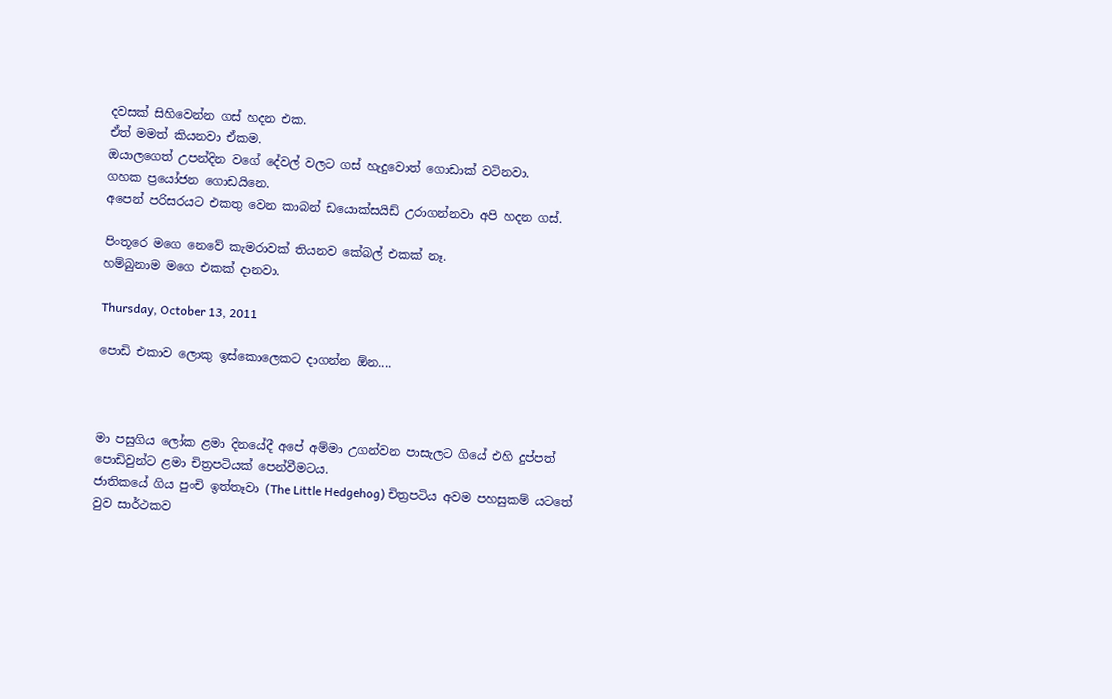දවසක් සිහිවෙන්න ගස් හදන එක.
ඒත් මමත් කියනවා ඒකම.
ඔයාලගෙත් උපන්දින වගේ දේවල් වලට ගස් හැදුවොත් ගොඩාක් වටිනවා.
ගහක ප්‍රයෝජන ගොඩයිනෙ.
අපෙන් පරිසරයට එකතු වෙන කාබන් ඩයොක්සයිඩ් උරාගන්නවා අපි හදන ගස්.

පිංතූරෙ මගෙ නෙවේ කැමරාවක් තියනව කේබල් එකක් නෑ.
හම්බුනාම මගෙ එකක් දානවා.

Thursday, October 13, 2011

පොඩි එකාව ලොකු ඉස්කොලෙකට දාගන්න ඕන....



මා පසුගිය ලෝක ළමා දිනයේදී අපේ අම්මා උගන්වන පාසැලට ගියේ එහි දුප්පත් පොඩිවුන්ට ළමා චිත්‍රපටියක් පෙන්වීමටය.
ජාතිකයේ ගිය පුංචි ඉත්තෑවා (The Little Hedgehog) චිත්‍රපටිය අවම පහසුකම් යටතේ වුව සාර්ථකව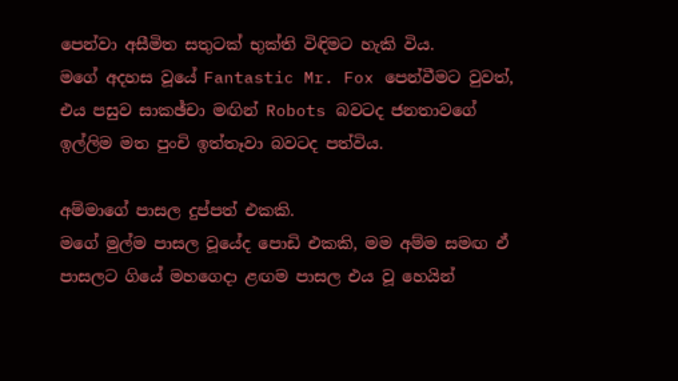පෙන්වා අසීමිත සතුටක් භුක්ති විඳිමට හැකි විය.
මගේ අදහස වූයේ Fantastic Mr. Fox පෙන්වීමට වුවත්,
එය පසුව සාකඡ්චා මඟින් Robots බවටද ජනතාවගේ ඉල්ලිම මත පුංචි ඉත්තෑවා බවටද පත්විය.

අම්මාගේ පාසල දුප්පත් එකකි.
මගේ මුල්ම පාසල වූයේද පොඩි එකකි, මම අම්ම සමඟ ඒ පාසලට ගියේ මහගෙදා ළඟම පාසල එය වූ හෙයින්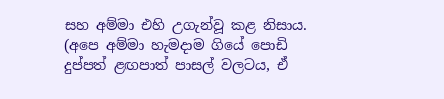සහ අම්මා එහි උගැන්වූ කළ නිසාය.
(අපෙ අම්මා හැමදාම ගියේ පොඩි දුප්පත් ළඟපාත් පාසල් වලටය, ඒ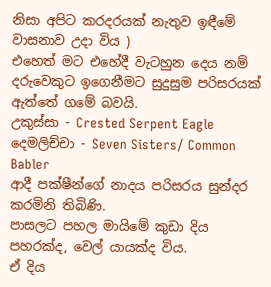නිසා අපිට කරදරයක් නැතුව ඉඳීමේ වාසනාව උදා විය )
එහෙත් මට එහේදී වැටහුන දෙය නම් දරුවෙකුට ඉගෙනීමට සුදුසුම පරිසරයක් ඇත්තේ ගමේ බවයි.
උකුස්සා - Crested Serpent Eagle
දෙමලිච්චා - Seven Sisters/ Common Babler
ආදී පක්ෂීන්ගේ නාදය පරිසරය සුන්දර කරමිනි තිබිණි.
පාසලට පහල මායිමේ කුඩා දිය පහරක්ද, වෙල් යායක්ද විය.
ඒ දිය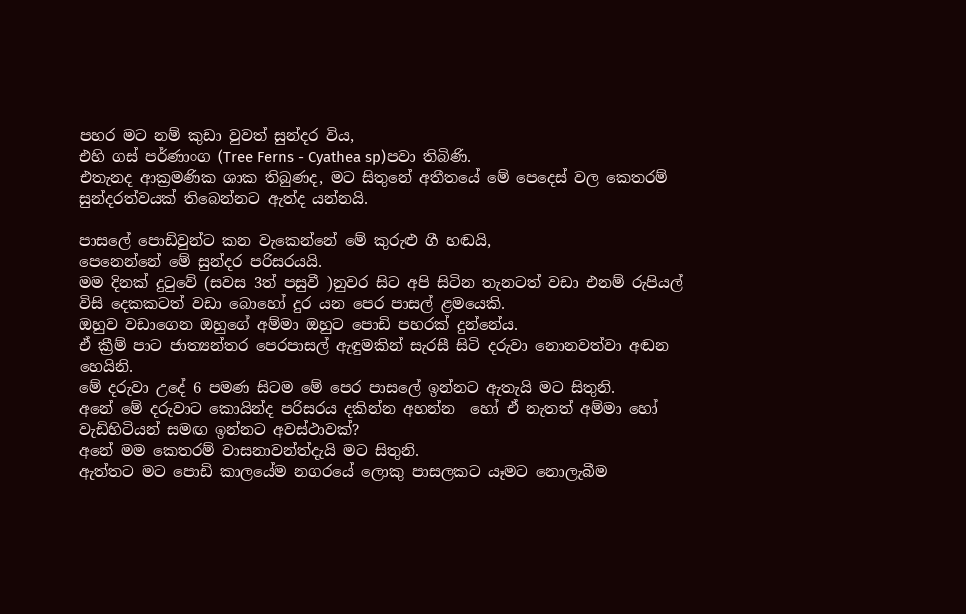පහර මට නම් කුඩා වුවත් සුන්දර විය,
එහි ගස් පර්ණාංග (Tree Ferns - Cyathea sp)පවා තිබිණි.
එතැනද ආක්‍රමණික ශාක තිබුණද, මට සිතුනේ අතීතයේ මේ පෙදෙස් වල කෙතරම් සුන්දරත්වයක් තිබෙන්නට ඇත්ද යන්නයි.

පාසලේ පොඩිවුන්ට කන වැකෙන්නේ මේ කුරුළු ගී හඬයි,
පෙනෙන්නේ මේ සුන්දර පරිසරයයි.
මම දිනක් දුටුවේ (සවස 3ත් පසුවී )නුවර සිට අපි සිටින තැනටත් වඩා එනම් රුපියල් විසි දෙකකටත් වඩා බොහෝ දුර යන පෙර පාසල් ළමයෙකි.
ඔහුව වඩාගෙන ඔහුගේ අම්මා ඔහුට පොඩි පහරක් දුන්නේය.
ඒ ක්‍රීම් පාට ජාත්‍යන්තර පෙරපාසල් ඇඳුමකින් සැරසී සිටි දරුවා නොනවත්වා අඬන හෙයිනි.
මේ දරුවා උදේ 6 පමණ සිටම මේ පෙර පාසලේ ඉන්නට ඇතැයි මට සිතුනි.
අනේ මේ දරුවාට කොයින්ද පරිසරය දකින්න අහන්න  හෝ ඒ නැතත් අම්මා හෝ වැඩිහිටියන් සමඟ ඉන්නට අවස්ථාවක්?
අනේ මම කෙතරම් වාසනාවන්ත්දැයි මට සිතුනි.
ඇත්තට මට පොඩි කාලයේම නගරයේ ලොකු පාසලකට යෑමට නොලැබීම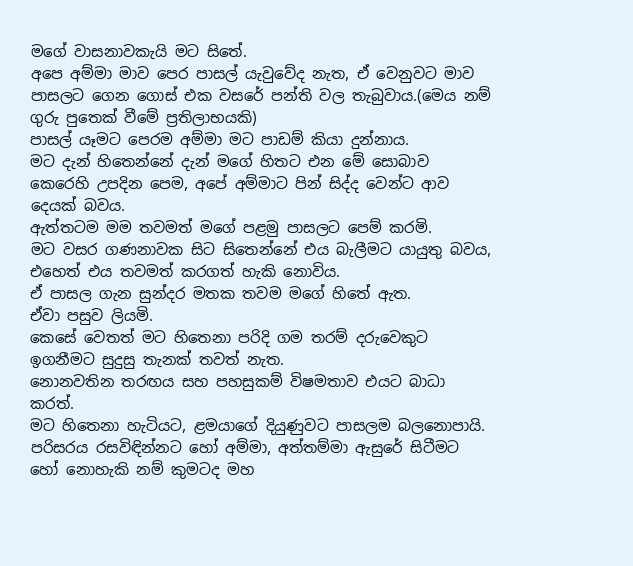මගේ වාසනාවකැයි මට සිතේ.
අපෙ අම්මා මාව පෙර පාසල් යැවුවේද නැත, ඒ වෙනුවට මාව පාසලට ගෙන ගොස් එක වසරේ පන්ති වල තැබුවාය.(මෙය නම් ගුරු පුතෙක් වීමේ ප්‍රතිලාභයකි)
පාසල් යෑමට පෙරම අම්මා මට පාඩම් කියා දුන්නාය.
මට දැන් හිතෙන්නේ දැන් මගේ හිතට එන මේ සොබාව කෙරෙහි උපදින පෙම, අපේ අම්මාට පින් සිද්ද වෙන්ට ආව දෙයක් බවය.
ඇත්තටම මම තවමත් මගේ පළමු පාසලට පෙම් කරමි.
මට වසර ගණනාවක සිට සිතෙන්නේ එය බැලීමට යායුතු බවය, එහෙත් එය තවමත් කරගත් හැකි නොවිය.
ඒ පාසල ගැන සුන්දර මතක තවම මගේ හිතේ ඇත.
ඒවා පසුව ලියමි.
කෙසේ වෙතත් මට හිතෙනා පරිදි ගම තරම් දරුවෙකුට ඉගනීමට සුදුසු තැනක් තවත් නැත.
නොනවතින තරඟය සහ පහසුකම් විෂමතාව එයට බාධා කරත්.
මට හිතෙනා හැටියට, ළමයාගේ දියුණුවට පාසලම බලනොපායි.
පරිසරය රසවිඳින්නට හෝ අම්මා, අත්තම්මා ඇසුරේ සිටීමට හෝ නොහැකි නම් කුමටද මහ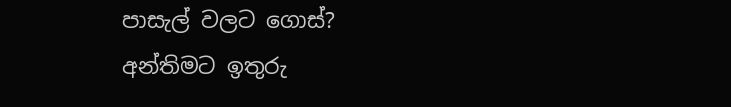පාසැල් වලට ගොස්?
අන්තිමට ඉතුරු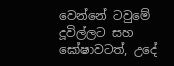වෙන්නේ ටවුමේ දූවිල්ලට සහ ඝෝෂාවටත්, උදේ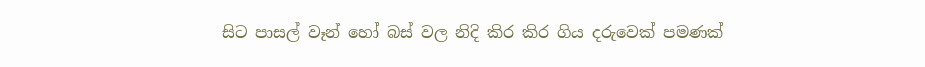සිට පාසල් වෑන් හෝ බස් වල නිදි කිර කිර ගිය දරුවෙක් පමණක්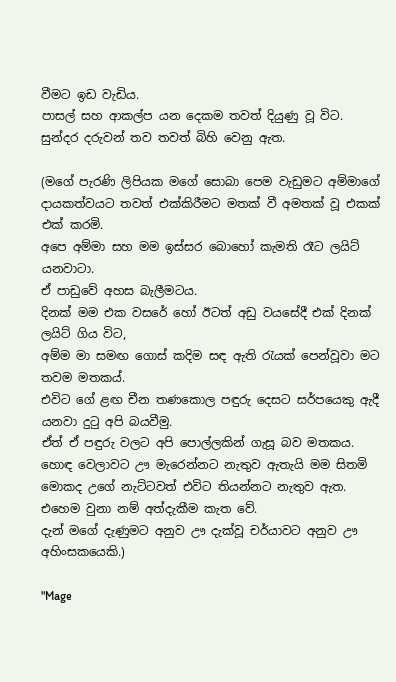වීමට ඉඩ වැඩිය.
පාසල් සහ ආකල්ප යන දෙකම තවත් දියුණු වූ විට.
සුන්දර දරුවන් තව තවත් බිහි වෙනු ඇත.

(මගේ පැරණි ලිපියක මගේ සොබා පෙම වැඩුමට අම්මාගේ දායකත්වයට තවත් එක්කිරීමට මතක් වී අමතක් වූ එකක් එක් කරමි.
අපෙ අම්මා සහ මම ඉස්සර බොහෝ කැමති රෑට ලයිට් යනවාටා.
ඒ පාඩුවේ අහස බැලීමටය.
දිනක් මම එක වසරේ හෝ ඊටත් අඩු වයසේදී එක් දිනක් ලයිට් ගිය විට,
අම්ම මා සමඟ ගොස් කදිම සඳ ඇති රැයක් පෙන්වූවා මට තවම මතකය්.
එවිට ගේ ළඟ චීන තණකොල පඳුරු දෙසට සර්පයෙකු ඇදී යනවා දුටු අපි බයවීමු.
ඒත් ඒ පඳුරු වලට අපි පොල්ලකින් ගැසූ බව මතකය.
හොඳ වෙලාවට ඌ මැරෙන්නට නැතුව ඇතැයි මම සිතමි මොකද උගේ නැට්ටවත් එවිට තියන්නට නැතුව ඇත.
එහෙම වුනා නම් අත්දැකීම කැත වේ.
දැන් මගේ දැණුමට අනුව ඌ දැක්වූ චර්යාවට අනුව ඌ අහිංසකයෙකි.)

"Mage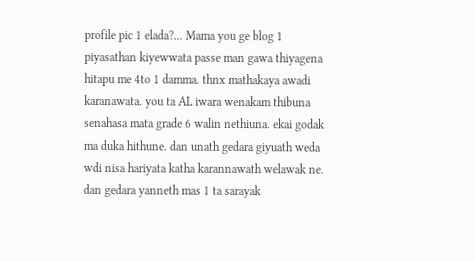profile pic 1 elada?... Mama you ge blog 1 piyasathan kiyewwata passe man gawa thiyagena hitapu me 4to 1 damma. thnx mathakaya awadi karanawata. you ta AL iwara wenakam thibuna senahasa mata grade 6 walin nethiuna. ekai godak ma duka hithune. dan unath gedara giyuath weda wdi nisa hariyata katha karannawath welawak ne. dan gedara yanneth mas 1 ta sarayak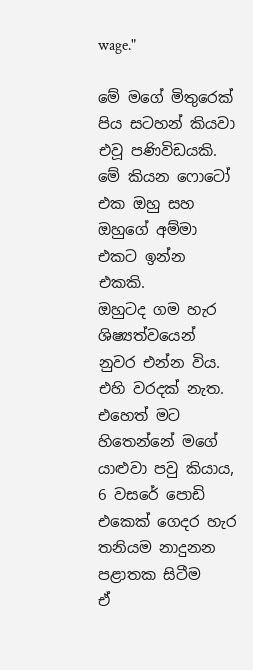wage."

මේ මගේ මිතුරෙක් පිය සටහන් කියවා එවූ පණිවිඩයකි.
මේ කියන ෆොටෝ එක ඔහු සහ ඔහුගේ අම්මා එකට ඉන්න එකකි.
ඔහුටද ගම හැර ශිෂ්‍යත්වයෙන් නුවර එන්න විය.
එහි වරදක් නැත.
එහෙත් මට හිතෙන්නේ මගේ යාළුවා පවු කියාය,
6 වසරේ පොඩි එකෙක් ගෙදර හැර තනියම නාදුනන පළාතක සිටීම
ඒ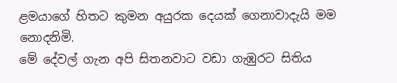ළමයාගේ හිතට කුමන අයුරක දෙයක් ගෙනාවාදැයි මම නොදනිමි.
මේ දේවල් ගැන අපි සිතනවාට වඩා ගැඹුරට සිතිය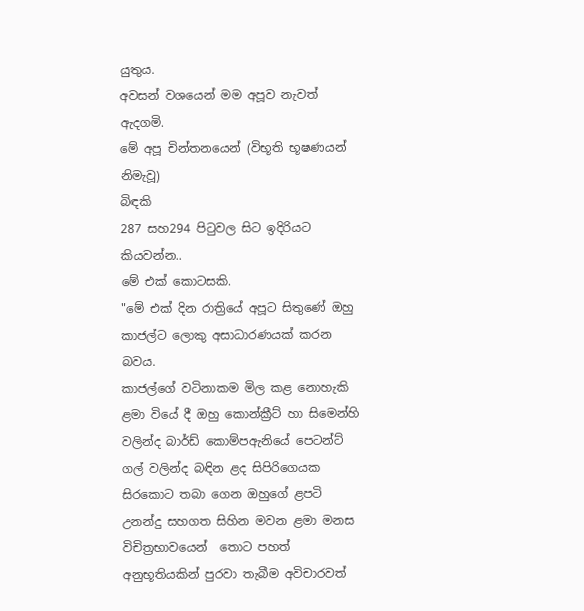යුතුය.
අවසන් වශයෙන් මම අපූව නැවත් ඇදගමි.
මේ අපූ චින්තනයෙන් (විභූති භූෂණයන් නිමැවූ)
බිඳකි
287 සහ294 පිටුවල සිට ඉදිරියට කියවන්න..
මේ එක් කොටසකි.
"මේ එක් දින රාත්‍රියේ අපූට සිතුණේ ඔහු කාජල්ට ලොකු අසාධාරණයක් කරන බවය.
කාජල්ගේ වටිනාකම මිල කළ නොහැකි ළමා වියේ දී ඔහු කොන්ක්‍රීට් හා සිමෙන්හි වලින්ද බාර්ඩ් කොම්පඇනියේ පෙටන්ට් ගල් වලින්ද බඳින ළද සිපිරිගෙයක සිරකොට තබා ගෙන ඔහුගේ ළපටි උනන්දු සහගත සිහින මවන ළමා මනස විචිත්‍රභාවයෙන්  තොට පහත් අනුභූතියකින් පුරවා තැබීම අවිචාරවත්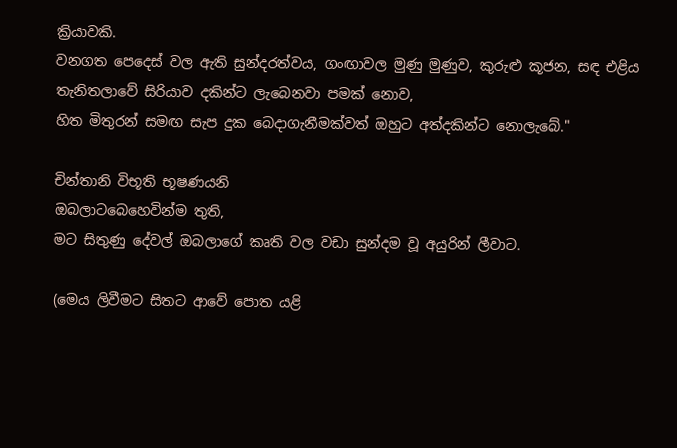ක්‍රියාවකි.
වනගත පෙදෙස් වල ඇති සුන්දරත්වය, ගංඟාවල මුණු මුණුව, කුරුළු කූජන, සඳ එළිය තැනිතලාවේ සිරියාව දකින්ට ලැබෙනවා පමක් නොව,
හිත මිතුරන් සමඟ සැප දුක බෙදාගැනීමක්වත් ඔහුට අත්දකින්ට නොලැබේ."

චින්තානි විභූති භූෂණයනි
ඔබලාටබෙහෙවින්ම තුති,
මට සිතුණු දේවල් ඔබලාගේ කෘති වල වඩා සුන්දම වූ අයුරින් ලීවාට.

(මෙය ලිවීමට සිතට ආවේ පොත යළි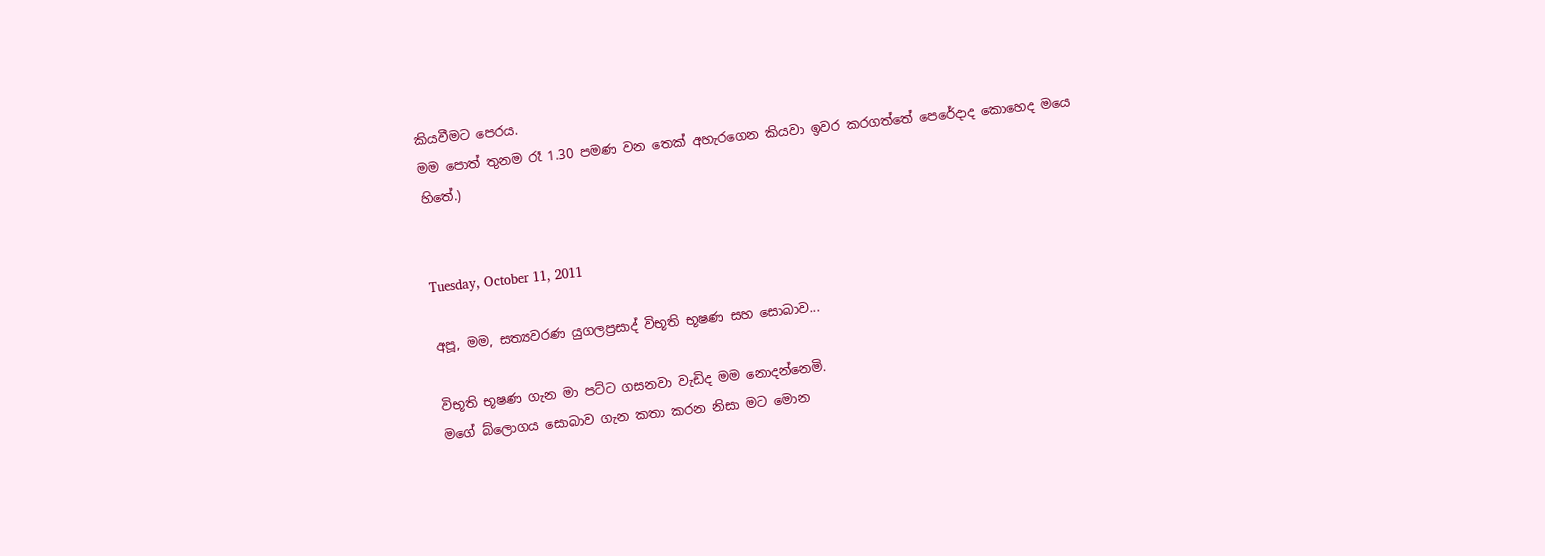කියවීමට පෙරය.
මම පොත් තුනම රෑ 1.30 පමණ වන තෙක් අහැරගෙන කියවා ඉවර කරගත්තේ පෙරේදාද කොහෙද මයෙ හිතේ.)


Tuesday, October 11, 2011

අපූ, මම, සත්‍යවරණ යුගලප්‍රසාද් විභූති භූෂණ සහ සොබාව...

විභූති භූෂණ ගැන මා පට්ට ගසනවා වැඩිද මම නොදන්නෙමි.
මගේ බ්ලොගය සොබාව ගැන කතා කරන නිසා මට මොන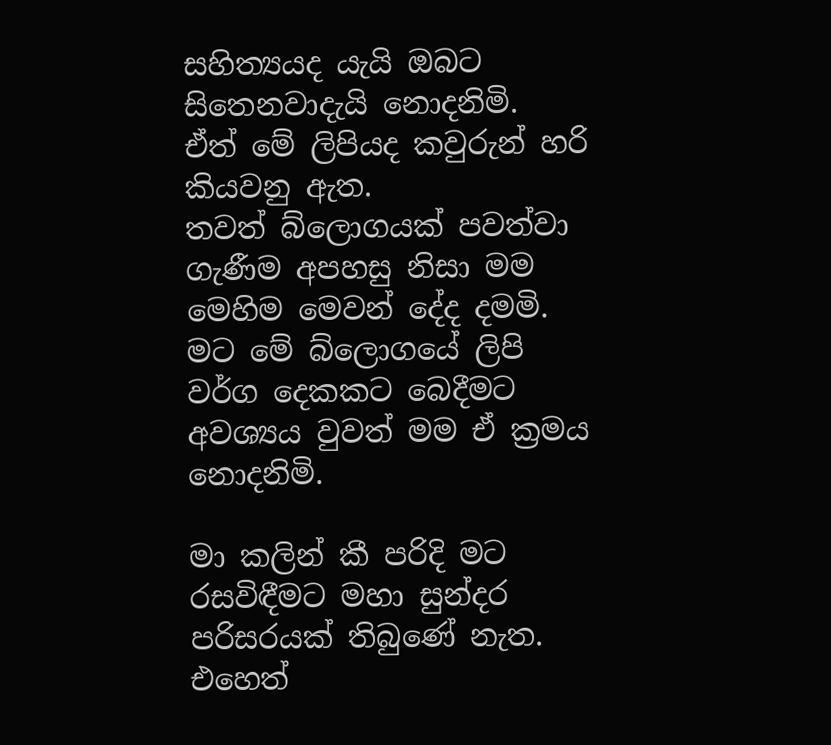සහිත්‍යයද යැයි ඔබට සිතෙනවාදැයි නොදනිමි.
ඒත් මේ ලිපියද කවුරුන් හරි කියවනු ඇත.
තවත් බ්ලොගයක් පවත්වා ගැණීම අපහසු නිසා මම මෙහිම මෙවන් දේද දමමි.
මට මේ බ්ලොගයේ ලිපි වර්ග දෙකකට බෙදීමට අවශ්‍යය වුවත් මම ඒ ක්‍රමය නොදනිමි.

මා කලින් කී පරිදි මට රසවිඳීමට මහා සුන්දර පරිසරයක් තිබුණේ නැත.
එහෙත්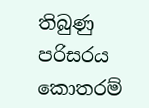තිබුණු පරිසරය කොතරම්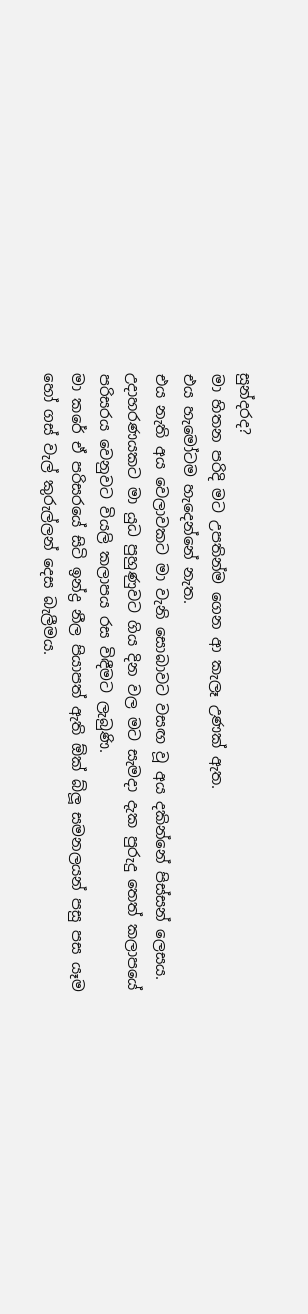සුන්දරද?
මා හිතන පරිදි මට උපතින්ම ගෙන ආ කැලෑ උණක් ඇත.
එය හැමෝටම හැදෙන්නේ නැත.
එය නැති අය වෙලාවකට මා වැනි සොබාවට වසඟ වූ අය දකින්නේ පිස්සන් ලෙසය.
උදාහරණයකට මා යුධ පුහුණුවට ගිය දින වල මට සැමදා දැක පුරුදු තෙත් කලාපයේ පරිසරය වෙනුවට වියලි කලාපය රස විඳීමට ලැබුණි.
මා කරේ ඒ පරිසරයේ සිටි ඉන්ද්‍ර නීල පියාපත් ඇති ඕක් බ්ලූ සමනලයන් පසු පස යෑම හෝ ගස් වැල් කුරුල්ලන් දෙස බැලීමය.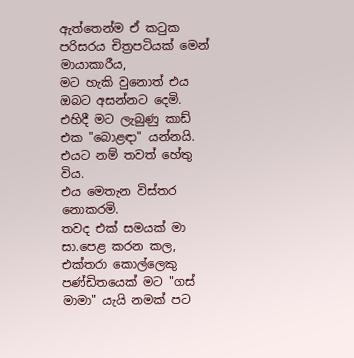ඇත්තෙන්ම ඒ කටුක පරිසරය චිත්‍රපටියක් මෙන් මායාකාරීය,
මට හැකි වුනොත් එය ඔබට අසන්නට දෙමි.
එහිදී මට ලැබුණු කාඩ් එක "බොළඳා" යන්නයි.
එයට නම් තවත් හේතු විය.
එය මෙතැන විස්තර නොකරමි.
තවද එක් සමයක් මා සා.පෙළ කරන කල,
එක්තරා කොල්ලෙකු පණ්ඩිතයෙක් මට "ගස් මාමා" යැයි නමක් පට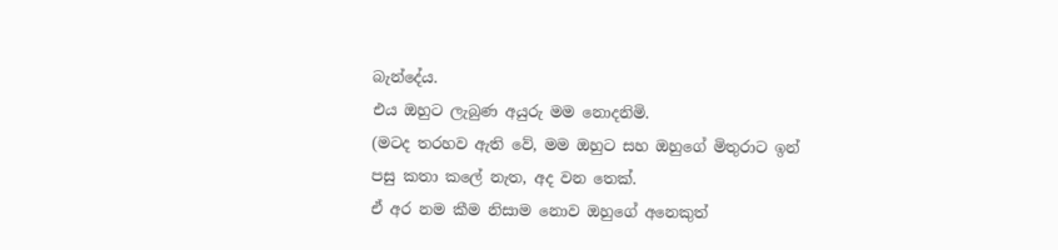බැන්දේය.
එය ඔහුට ලැබුණ අයුරු මම නොදනිමි.
(මටද තරහව ඇති වේ, මම ඔහුට සහ ඔහුගේ මිතුරාට ඉන් පසු කතා කලේ නැත, අද වන තෙක්.
ඒ අර නම කීම නිසාම නොව ඔහුගේ අනෙකුත්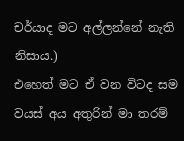චර්යාද මට අල්ලන්නේ නැති නිසාය.)
එහෙත් මට ඒ වන විටද සම වයස් අය අතුරින් මා තරම්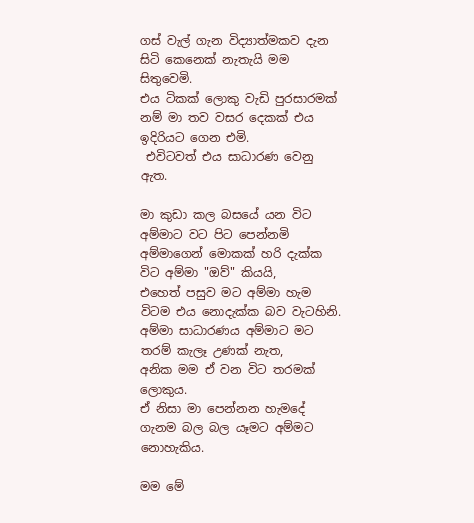ගස් වැල් ගැන විද්‍යාත්මකව දැන සිටි කෙනෙක් නැතැයි මම සිතුවෙමි.
එය ටිකක් ලොකු වැඩි පුරසාරමක් නම් මා තව වසර දෙකක් එය ඉදිරියට ගෙන එමි.
 එවිටවත් එය සාධාරණ වෙනු ඇත.

මා කුඩා කල බසයේ යන විට අම්මාට වට පිට පෙන්නමි අම්මාගෙන් මොකක් හරි දැක්ක විට අම්මා "ඔව්" කියයි,
එහෙත් පසුව මට අම්මා හැම විටම එය නොදැක්ක බව වැටහිනි.
අම්මා සාධාරණය අම්මාට මට තරම් කැලෑ උණක් නැත,
අනික මම ඒ වන විට තරමක් ලොකුය.
ඒ නිසා මා පෙන්නන හැමදේ ගැනම බල බල යෑමට අම්මට නොහැකිය.

මම මේ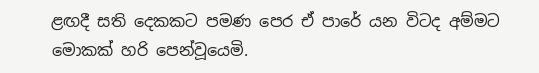ළඟදී සති දෙකකට පමණ පෙර ඒ පාරේ යන විටද අම්මට මොකක් හරි පෙන්වූයෙමි.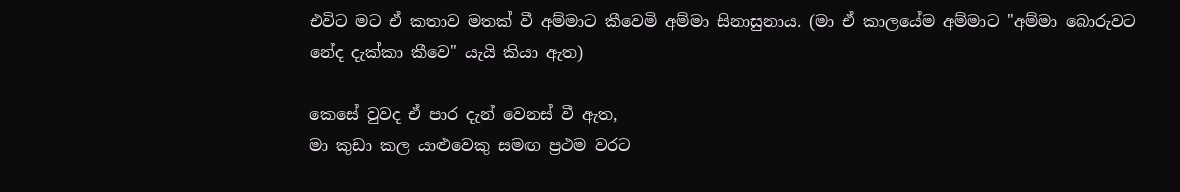එවිට මට ඒ කතාව මතක් වී අම්මාට කීවෙමි අම්මා සිනාසුනාය. (මා ඒ කාලයේම අම්මාට "අම්මා බොරුවට නේද දැක්කා කීවෙ" යැයි කියා ඇත)

කෙසේ වුවද ඒ පාර දැන් වෙනස් වී ඇත,
මා කුඩා කල යාළුවෙකු සමඟ ප්‍රථම වරට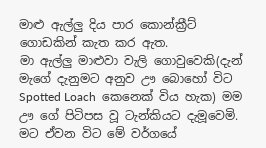මාළු ඇල්ලු දිය පාර කොන්ක්‍රීට් ගොඩකින් කැත කර ඇත.
මා ඇල්ලු මාළුවා වැලි ගොවුවෙකි(දැන් මැගේ දැනුමට අනුව ඌ බොහෝ විට Spotted Loach  කෙනෙක් විය හැක) මම ඌ ගේ පිටිපස වූ ටැන්කියට දැමූවෙමි.
මට ඒවන විට මේ වර්ගයේ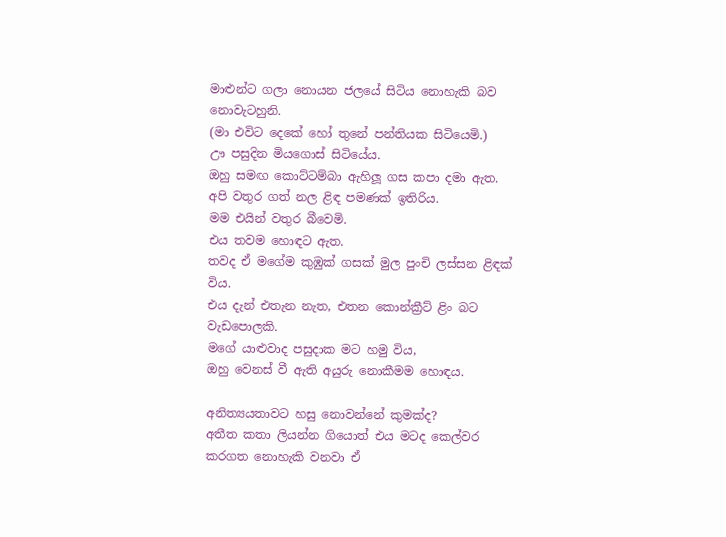මාළුන්ට ගලා නොයන ජලයේ සිටිය නොහැකි බව නොවැටහුනි.
(මා එවිට දෙකේ හෝ තුනේ පන්තියක සිටියෙමි.)
ඌ පසුදින මියගොස් සිටියේය.
ඔහු සමඟ කොට්ටම්බා ඇහිලූ ගස කපා දමා ඇත.
අපි වතුර ගත් නල ළිඳ පමණක් ඉතිරිය.
මම එයින් වතුර බීවෙමි.
එය තවම හොඳට ඇත.
තවද ඒ මගේම කුඹුක් ගසක් මුල පුංචි ලස්සන ළිඳක් විය.
එය දැන් එතැන නැත, එතන කොන්ක්‍රීට් ළිං බට වැඩපොලකි.
මගේ යාළුවාද පසුදාක මට හමු විය,
ඔහු වෙනස් වී ඇති අයුරු නොකීමම හොඳය.

අනිත්‍යයතාවට හසු නොවන්නේ කුමක්ද?
අතීත කතා ලියන්න ගියොත් එය මටද කෙල්වර කරගත නොහැකි වනවා ඒ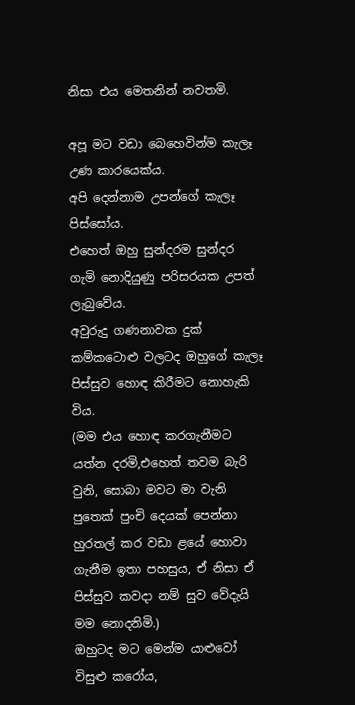නිසා එය මෙතනින් නවතමි.

අපූ මට වඩා බෙහෙවින්ම කැලෑ උණ කාරයෙක්ය.
අපි දෙන්නාම උපන්ගේ කැලෑ පිස්සෝය.
එහෙත් ඔහු සුන්දරම සුන්දර ගැමි නොදියුණු පරිසරයක උපත් ලැබුවේය.
අවුරුදු ගණනාවක දුක් කම්කටොළු වලටද ඔහුගේ කැලෑ පිස්සුව හොඳ කිරීමට නොහැකි විය.
(මම එය හොඳ කරගැනීමට යත්න දරමි,එහෙත් තවම බැරි වුනි, සොබා මවට මා වැනි පුතෙක් පුංචි දෙයක් පෙන්නා හුරතල් කර වඩා ළයේ හොවා ගැනීම ඉතා පහසුය, ඒ නිසා ඒ පිස්සුව කවදා නම් සුව වේදැයි මම නොදනිමි.)
ඔහුටද මට මෙන්ම යාළුවෝ විසුළු කරෝය,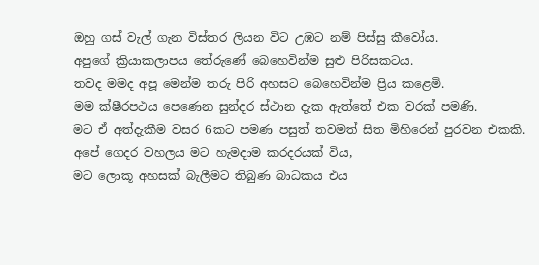ඔහු ගස් වැල් ගැන විස්තර ලියන විට උඹට නම් පිස්සු කීවෝය.
අපුගේ ක්‍රියාකලාපය තේරුණේ බෙහෙවින්ම සුළු පිරිසකටය.
තවද මමද අපූ මෙන්ම තරු පිරි අහසට බෙහෙවින්ම ප්‍රිය කළෙමි.
මම ක්ෂීරපථය පෙණෙන සුන්දර ස්ථාන දැක ඇත්තේ එක වරක් පමණි.
මට ඒ අත්දැකීම වසර 6කට පමණ පසුත් තවමත් සිත මිහිරෙන් පුරවන එකකි.
අපේ ගෙදර වහලය මට හැමදාම කරදරයක් විය,
මට ලොකූ අහසක් බැලීමට තිබුණ බාධකය එය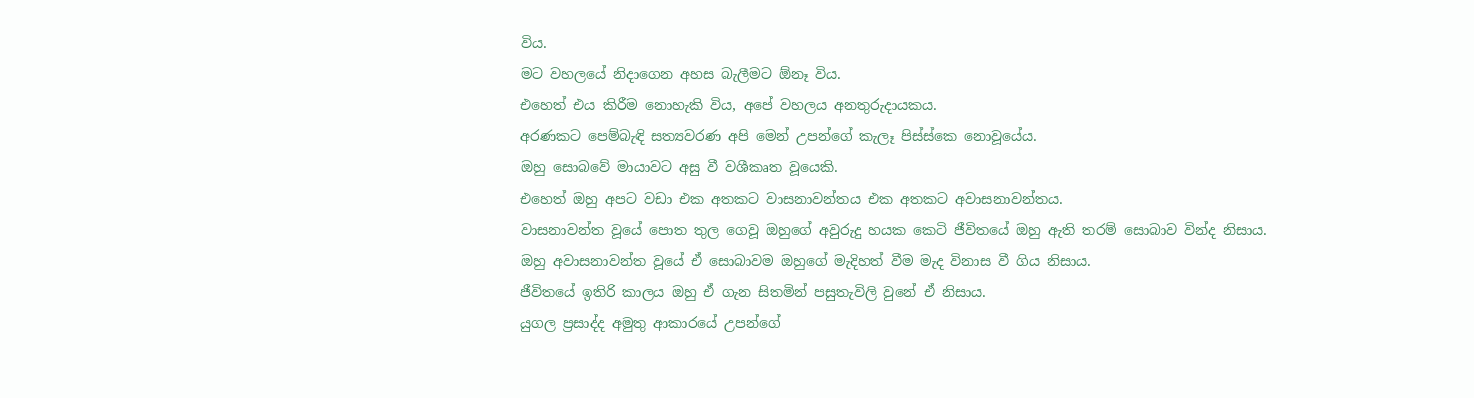විය.
මට වහලයේ නිදාගෙන අහස බැලීමට ඕනෑ විය.
එහෙත් එය කිරීම නොහැකි විය, අපේ වහලය අනතුරුදායකය.
අරණකට පෙම්බැඳි සත්‍යවරණ අපි මෙන් උපන්ගේ කැලෑ පිස්ස්කෙ නොවූයේය.
ඔහු සොබවේ මායාවට අසු වී වශීකෘත වූයෙකි.
එහෙත් ඔහු අපට වඩා එක අතකට වාසනාවන්තය එක අතකට අවාසනාවන්තය.
වාසනාවන්ත වූයේ පොත තුල ගෙවූ ඔහුගේ අවුරුදු හයක කෙටි ජීවිතයේ ඔහු ඇති තරම් සොබාව වින්ද නිසාය.
ඔහු අවාසනාවන්ත වූයේ ඒ සොබාවම ඔහුගේ මැදිහත් වීම මැද විනාස වී ගිය නිසාය.
ජීවිතයේ ඉතිරි කාලය ඔහු ඒ ගැන සිතමින් පසුතැවිලි වුනේ ඒ නිසාය.
යුගල ප්‍රසාද්ද අමුතු ආකාරයේ උපන්ගේ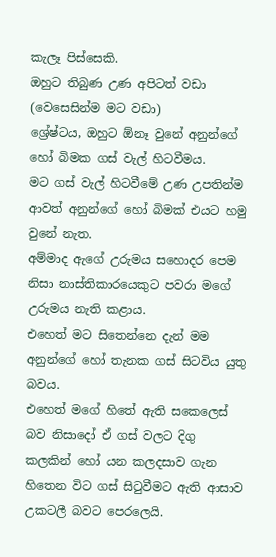කැලෑ පිස්සෙකි.
ඔහුට තිබුණ උණ අපිටත් වඩා (වෙසෙසින්ම මට වඩා)
ශ්‍රේෂ්ටය, ඔහුට ඕනෑ වුනේ අනුන්ගේ හෝ බිමක ගස් වැල් හිටවීමය.
මට ගස් වැල් හිටවීමේ උණ උපතින්ම ආවත් අනුන්ගේ හෝ බිමක් එයට හමු වුනේ නැත.
අම්මාද ඇගේ උරුමය සහොදර පෙම නිසා නාස්තිකාරයෙකුට පවරා මගේ උරුමය නැති කළාය.
එහෙත් මට සිතෙන්නෙ දැන් මම අනුන්ගේ හෝ තැනක ගස් සිටවිය යුතු බවය.
එහෙත් මගේ හිතේ ඇති සකෙලෙස් බව නිසාදෝ ඒ ගස් වලට දිගු කලකින් හෝ යන කලදසාව ගැන හිතෙන විට ගස් සිටුවීමට ඇති ආසාව උකටලී බවට පෙරලෙයි.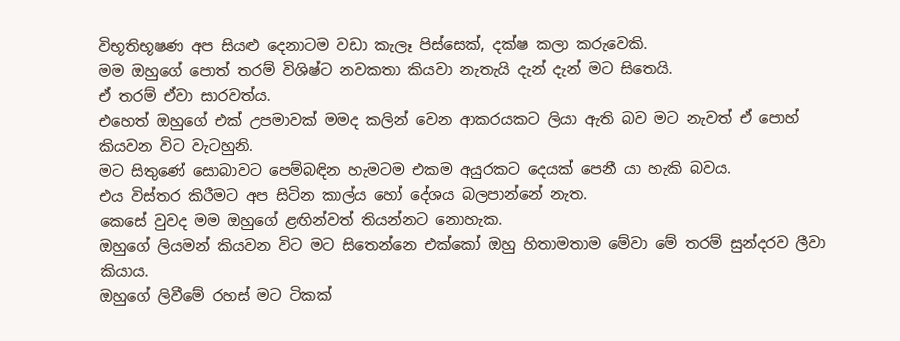විභූතිභූෂණ අප සියළු දෙනාටම වඩා කැලෑ පිස්සෙක්, දක්ෂ කලා කරුවෙකි.
මම ඔහුගේ පොත් තරම් විශිෂ්ට නවකතා කියවා නැතැයි දැන් දැන් මට සිතෙයි.
ඒ තරම් ඒවා සාරවත්ය.
එහෙත් ඔහුගේ එක් උපමාවක් මමද කලින් වෙන ආකරයකට ලියා ඇති බව මට නැවත් ඒ පොහ් කියවන විට වැටහුනි.
මට සිතුණේ සොබාවට පෙම්බඳින හැමටම එකම අයුරකට දෙයක් පෙනී යා හැකි බවය.
එය විස්තර කිරීමට අප සිටින කාල්ය හෝ දේශය බලපාන්නේ නැත.
කෙසේ වුවද මම ඔහුගේ ළඟින්වත් තියන්නට නොහැක.
ඔහුගේ ලියමන් කියවන විට මට සිතෙන්නෙ එක්කෝ ඔහු හිතාමතාම මේවා මේ තරම් සුන්දරව ලීවා කියාය.
ඔහුගේ ලිවීමේ රහස් මට ටිකක්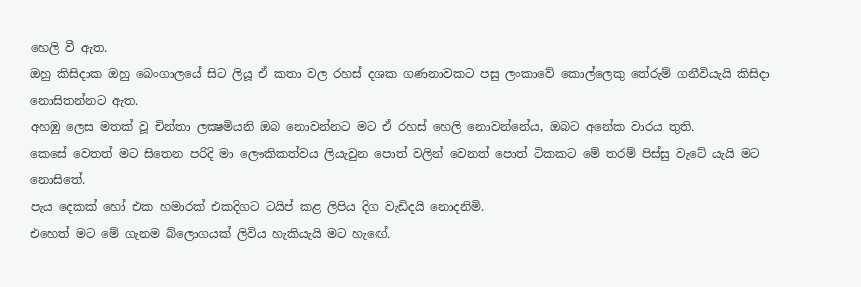හෙලි වී ඇත.
ඔහු කිසිදාක ඔහු බෙංගාලයේ සිට ලියූ ඒ කතා වල රහස් දශක ගණනාවකට පසු ලංකාවේ කොල්ලෙකු තේරුම් ගනීවියැයි කිසිදා නොසිතන්නට ඇත.
අහඹු ලෙස මතක් වූ චින්තා ලක්‍ෂමියනි ඔබ නොවන්නට මට ඒ රහස් හෙලි නොවන්නේය, ඔබට අනේක වාරය තුති.
කෙසේ වෙතත් මට සිතෙන පරිදි මා ලෞකිකත්වය ලියැවුන පොත් වලින් වෙනත් පොත් ටිකකට මේ තරම් පිස්සු වැටේ යැයි මට නොසිතේ.
පැය දෙකක් හෝ එක හමාරක් එකදිගට ටයිප් කළ ලිපිය දිග වැඩිදයි නොදනිමි.
එහෙත් මට මේ ගැනම බ්ලොගයක් ලිවිය හැකියැයි මට හැඟේ.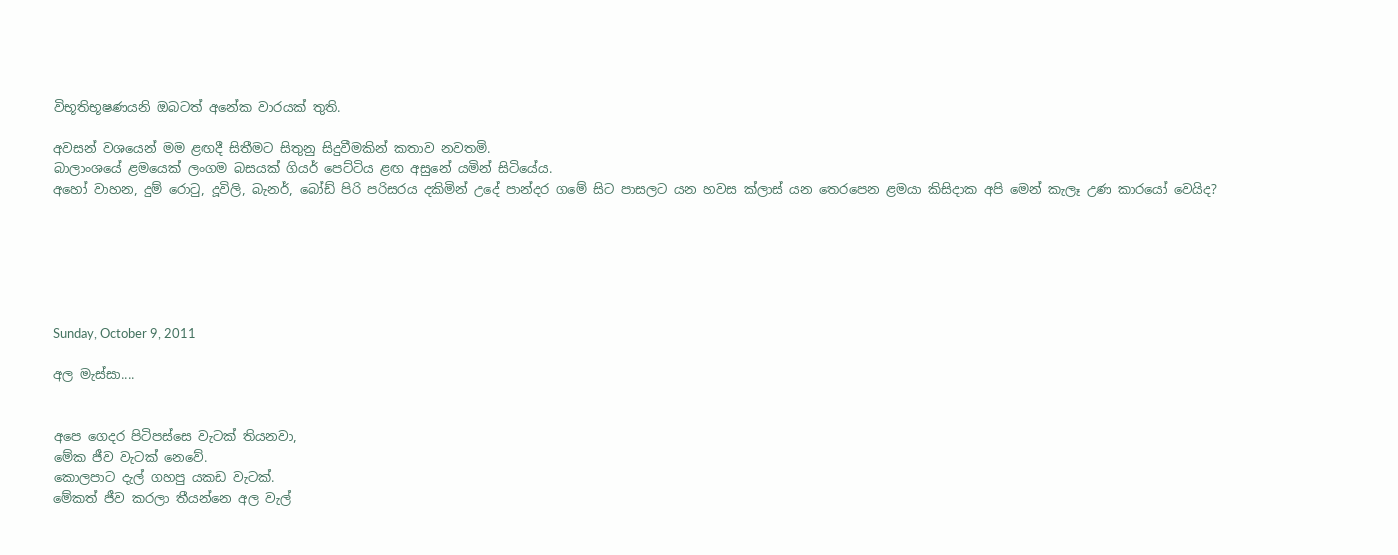විභූතිභූෂණයනි ඔබටත් අනේක වාරයක් තුති.

අවසන් වශයෙන් මම ළඟදී සිතීමට සිතුනු සිදුවීමකින් කතාව නවතමි.
බාලාංශයේ ළමයෙක් ලංගම බසයක් ගියර් පෙට්ටිය ළඟ අසුනේ යමින් සිටියේය.
අහෝ වාහන, දුම් රොටු, දූවිලි, බැනර්, බෝඩ් පිරි පරිසරය දකිමින් උදේ පාන්දර ගමේ සිට පාසලට යන හවස ක්ලාස් යන තෙරපෙන ළමයා කිසිදාක අපි මෙන් කැලෑ උණ කාරයෝ වෙයිද?






Sunday, October 9, 2011

අල මැස්සා....


අපෙ ගෙදර පිටිපස්සෙ වැටක් තියනවා,
මේක ජීව වැටක් නෙවේ.
කොලපාට දැල් ගහපු යකඩ වැටක්.
මේකත් ජීව කරලා තීයන්නෙ අල වැල්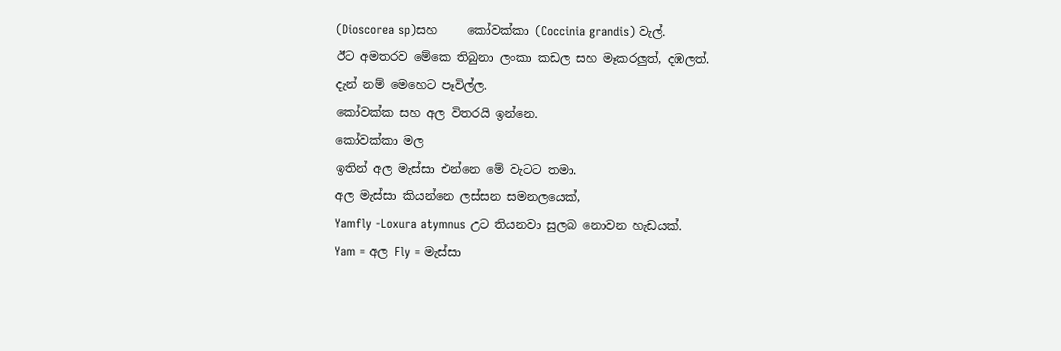(Dioscorea sp)සහ     කෝවක්කා (Coccinia grandis) වැල්.
ඊට අමතරව මේකෙ තිබුනා ලංකා කඩල සහ මෑකරලුත්, දඹලත්.
දැන් නම් මෙහෙට පෑවිල්ල.
කෝවක්ක සහ අල විතරයි ඉන්නෙ.
කෝවක්කා මල
ඉතින් අල මැස්සා එන්නෙ මේ වැටට තමා.
අල මැස්සා කියන්නෙ ලස්සන සමනලයෙක්,
Yamfly -Loxura atymnus උට තියනවා සුලබ නොවන හැඩයක්.
Yam = අල Fly = මැස්සා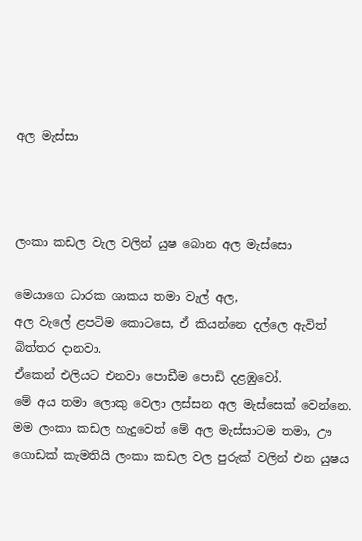අල මැස්සා



ලංකා කඩල වැල වලින් යුෂ බොන අල මැස්සො

මෙයාගෙ ධාරක ශාකය තමා වැල් අල,
අල වැලේ ළපටිම කොටසෙ, ඒ කියන්නෙ දල්ලෙ ඇවිත් බිත්තර දානවා.
ඒකෙන් එලියට එනවා පොඩීම පොඩි දළඹුවෝ.
මේ අය තමා ලොකු වෙලා ලස්සන අල මැස්සෙක් වෙන්නෙ.
මම ලංකා කඩල හැදුවෙත් මේ අල මැස්සාටම තමා, ඌ ගොඩක් කැමතියි ලංකා කඩල වල පුරුක් වලින් එන යුෂය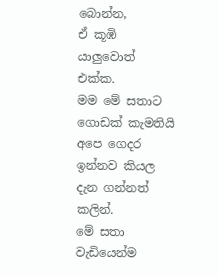බොන්න,
ඒ කූඹි යාලුවොත් එක්ක.
මම මේ සතාට ගොඩක් කැමතියි අපෙ ගෙදර ඉන්නව කියල දැන ගන්නත් කලින්.
මේ සතා වැඩියෙන්ම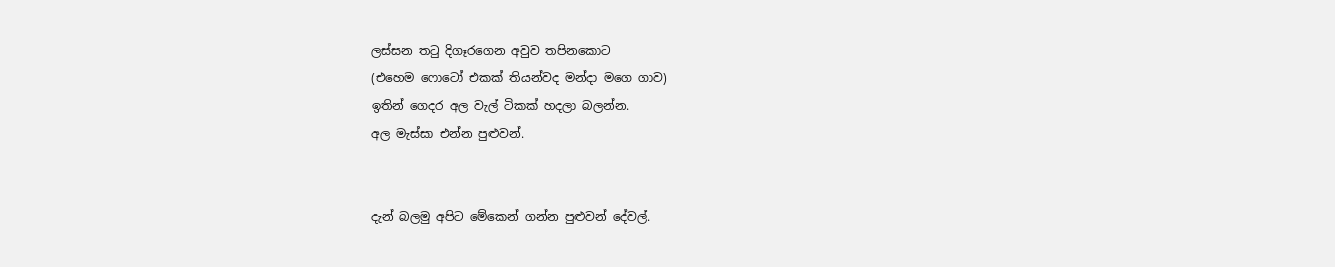ලස්සන තටු දිගෑරගෙන අවුව තපිනකොට
(එහෙම ෆොටෝ එකක් තියන්වද මන්දා මගෙ ගාව)
ඉතින් ගෙදර අල වැල් ටිකක් හදලා බලන්න.
අල මැස්සා එන්න පුළුවන්.


දැන් බලමු අපිට මේකෙන් ගන්න පුළුවන් දේවල්.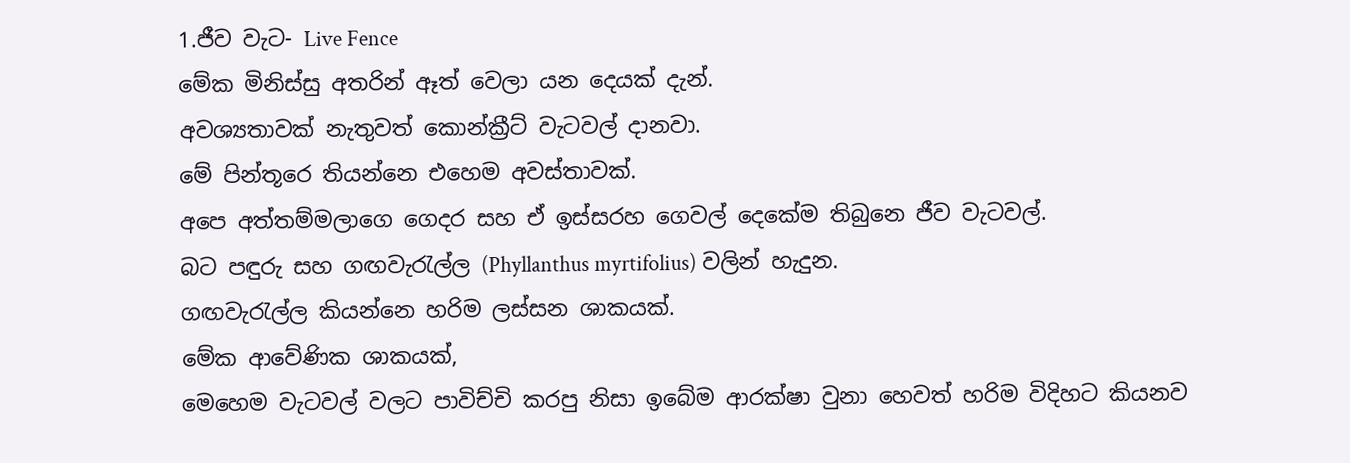1.ජීව වැට- Live Fence
මේක මිනිස්සු අතරින් ඈත් වෙලා යන දෙයක් දැන්.
අවශ්‍යතාවක් නැතුවත් කොන්ක්‍රීට් වැටවල් දානවා.
මේ පින්තූරෙ තියන්නෙ එහෙම අවස්තාවක්.
අපෙ අත්තම්මලාගෙ ගෙදර සහ ඒ ඉස්සරහ ගෙවල් දෙකේම තිබුනෙ ජීව වැටවල්.
බට පඳුරු සහ ගඟවැරැල්ල (Phyllanthus myrtifolius) වලින් හැදුන.
ගඟවැරැල්ල කියන්නෙ හරිම ලස්සන ශාකයක්.
මේක ආවේණික ශාකයක්,
මෙහෙම වැටවල් වලට පාවිච්චි කරපු නිසා ඉබේම ආරක්ෂා වුනා හෙවත් හරිම විදිහට කියනව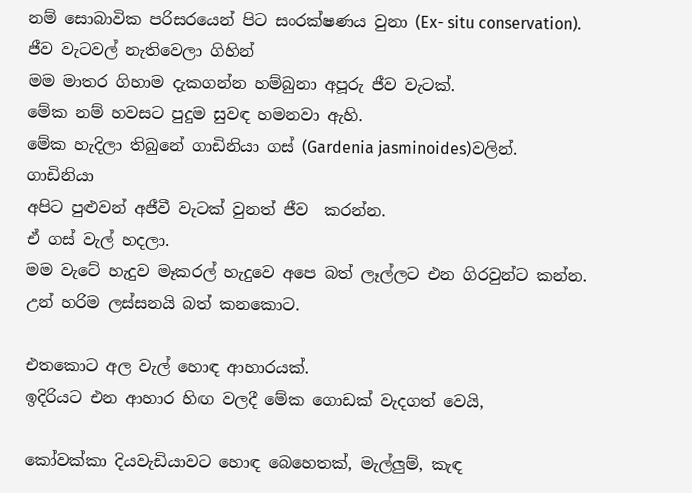නම් සොබාවික පරිසරයෙන් පිට සංරක්ෂණය වුනා (Ex- situ conservation).
ජීව වැටවල් නැතිවෙලා ගිහින්
මම මාතර ගිහාම දැකගන්න හම්බුනා අපූරු ජීව වැටක්.
මේක නම් හවසට පුදුම සුවඳ හමනවා ඇහි.
මේක හැදිලා තිබුනේ ගාඩිනියා ගස් (Gardenia jasminoides)වලින්.
ගාඩිනියා
අපිට පුළුවන් අජීවී වැටක් වුනත් ජීව  කරන්න.
ඒ ගස් වැල් හදලා.
මම වැටේ හැදුව මෑකරල් හැදුවෙ අපෙ බත් ලෑල්ලට එන ගිරවුන්ට කන්න.
උන් හරිම ලස්සනයි බත් කනකොට.

එතකොට අල වැල් හොඳ ආහාරයක්.
ඉදිරියට එන ආහාර හිඟ වලදී මේක ගොඩක් වැදගත් වෙයි,

කෝවක්කා දියවැඩියාවට හොඳ බෙහෙතක්, මැල්ලුම්, කැඳ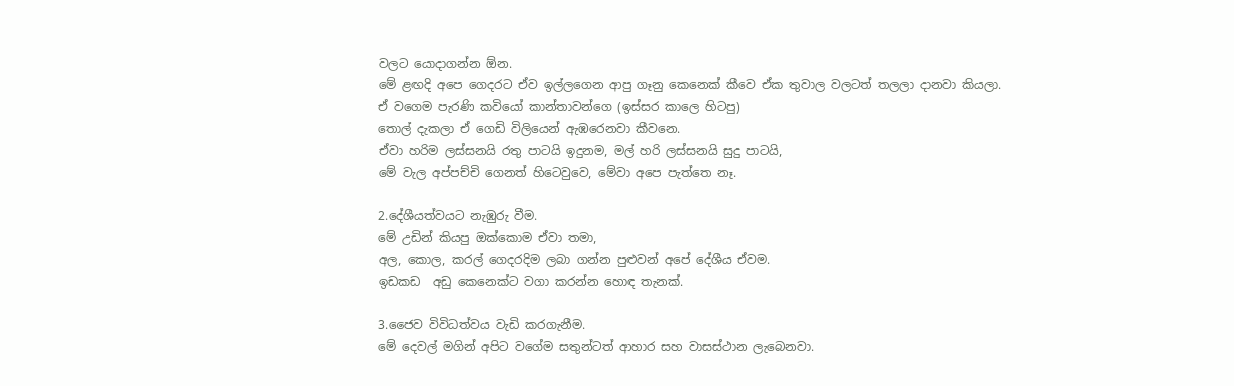වලට යොදාගන්න ඕන.
මේ ළඟදි අපෙ ගෙදරට ඒව ඉල්ලගෙන ආපු ගෑනු කෙනෙක් කීවෙ ඒක තුවාල වලටත් තලලා දානවා කියලා.
ඒ වගෙම පැරණි කවියෝ කාන්තාවන්ගෙ (ඉස්සර කාලෙ හිටපු)
තොල් දැකලා ඒ ගෙඩි විලියෙන් ඇඹරෙනවා කීවනෙ.
ඒවා හරිම ලස්සනයි රතු පාටයි ඉදුනම, මල් හරි ලස්සනයි සුදු පාටයි,
මේ වැල අප්පච්චි ගෙනත් හිටෙවුවෙ, මේවා අපෙ පැත්තෙ නෑ.

2.දේශීයත්වයට නැඹුරු වීම.
මේ උඩින් කියපු ඔක්කොම ඒවා තමා,
අල, කොල, කරල් ගෙදරදිම ලබා ගන්න පුළුවන් අපේ දේශීය ඒවම.
ඉඩකඩ  අඩු කෙනෙක්ට වගා කරන්න හොඳ තැනක්.

3.ජෛව විවිධත්වය වැඩි කරගැනීම.
මේ දෙවල් මගින් අපිට වගේම සතුන්ටත් ආහාර සහ වාසස්ථාන ලැබෙනවා.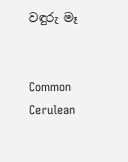වඳුරු මෑ


Common Cerulean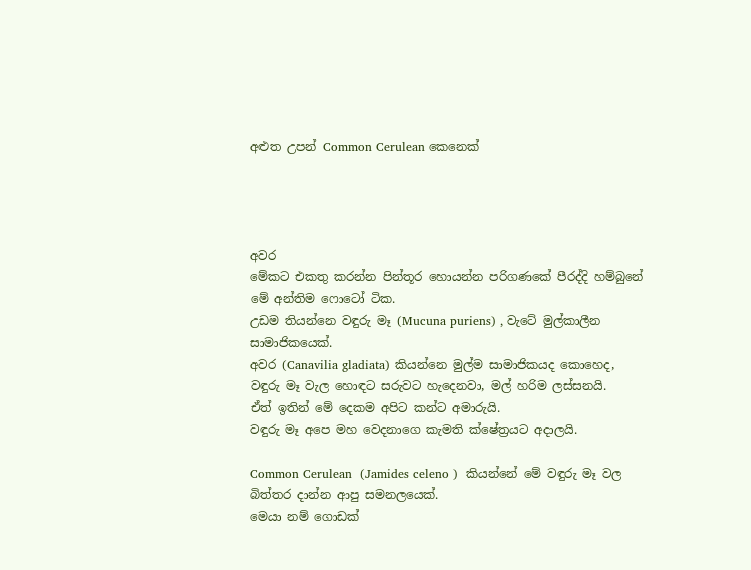අළුත උපන් Common Cerulean කෙනෙක්




අවර
මේකට එකතු කරන්න පින්තූර හොයන්න පරිගණකේ පීරද්දි හම්බුනේ මේ අන්තිම ෆොටෝ ටික.
උඩම තියන්නෙ වඳුරු මෑ (Mucuna puriens) , වැටේ මුල්කාලීන සාමාජිකයෙක්.
අවර (Canavilia gladiata) කියන්නෙ මුල්ම සාමාජිකයද කොහෙද,
වඳුරු මෑ වැල හොඳට සරුවට හැදෙනවා, මල් හරිම ලස්සනයි.
ඒත් ඉතින් මේ දෙකම අපිට කන්ට අමාරුයි.
වඳුරු මෑ අපෙ මහ වෙදනාගෙ කැමති ක්ෂේත්‍රයට අදාලයි.

Common Cerulean  (Jamides celeno )  කියන්නේ මේ වඳුරු මෑ වල බිත්තර දාන්න ආපු සමනලයෙක්.
මෙයා නම් ගොඩක්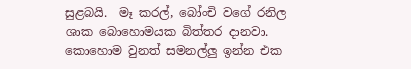සුළබයි.  මෑ කරල්, බෝංචි වගේ රනිල ශාක බොහොමයක බිත්තර දානවා.
කොහොම වුනත් සමනල්ලු ඉන්න එක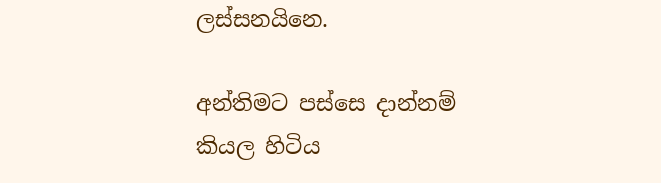ලස්සනයිනෙ.

අන්තිමට පස්සෙ දාන්නම් කියල හිටිය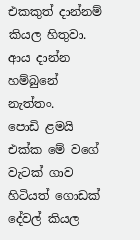එකකුත් දාන්නම් කියල හිතුවා.
ආය දාන්න හම්බුනේ නැත්තං.
පොඩි ළමයි එක්ක මේ වගේ වැටක් ගාව හිටියත් ගොඩක් දේවල් කියල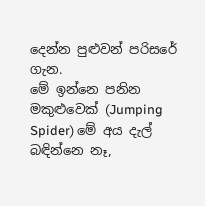දෙන්න පුළුවන් පරිසරේ ගැන.
මේ ඉන්නෙ පනින මකුළුවෙක් (Jumping Spider) මේ අය දැල් බඳින්නෙ නෑ,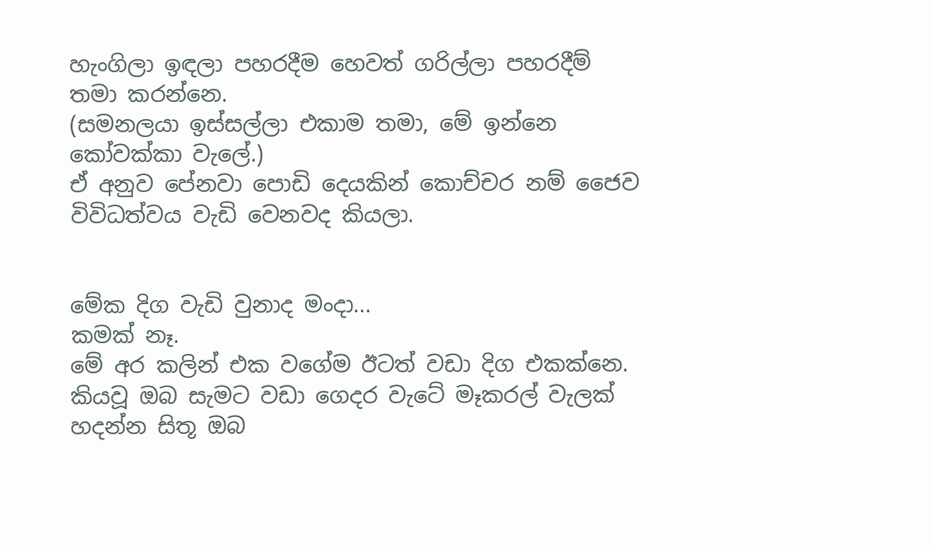හැංගිලා ඉඳලා පහරදීම හෙවත් ගරිල්ලා පහරදීම් තමා කරන්නෙ.
(සමනලයා ඉස්සල්ලා එකාම තමා, මේ ඉන්නෙ කෝවක්කා වැලේ.)
ඒ අනුව පේනවා පොඩි දෙයකින් කොච්චර නම් ජෛව විවිධත්වය වැඩි වෙනවද කියලා.


මේක දිග වැඩි වුනාද මංදා...
කමක් නෑ.
මේ අර කලින් එක වගේම ඊටත් වඩා දිග එකක්නෙ.
කියවූ ඔබ සැමට වඩා ගෙදර වැටේ මෑකරල් වැලක් හදන්න සිතූ ඔබ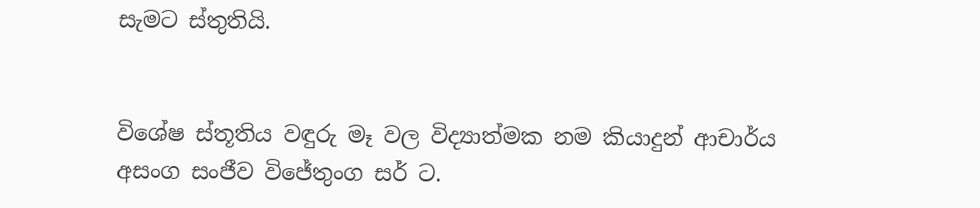සැමට ස්තුතියි.


විශේෂ ස්තූතිය වඳුරු මෑ වල විද්‍යාත්මක නම කියාදුන් ආචාර්ය අසංග සංජීව විජේතුංග සර් ට.